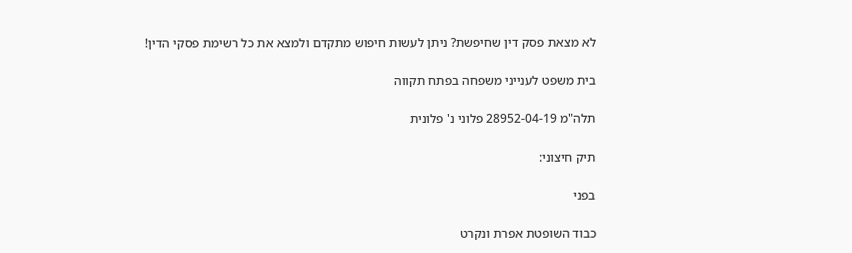לא מצאת פסק דין שחיפשת? ניתן לעשות חיפוש מתקדם ולמצא את כל רשימת פסקי הדין!

בית משפט לענייני משפחה בפתח תקווה

תלה"מ 28952-04-19 פלוני נ' פלונית

תיק חיצוני:

בפני

כבוד השופטת אפרת ונקרט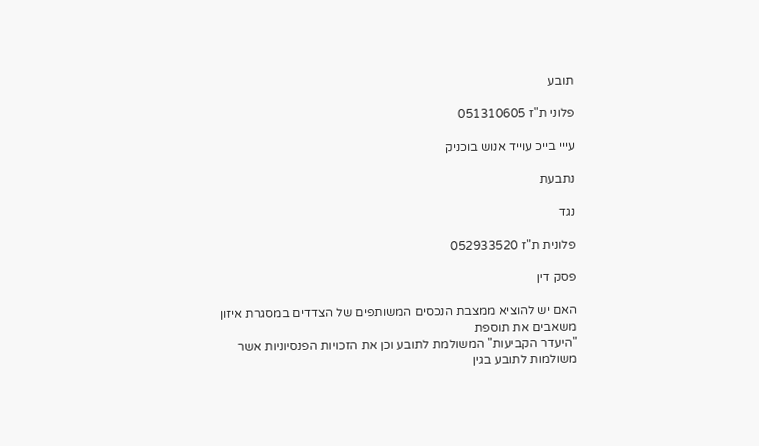תובע

פלוני ת"ז 051310605

עייי בייכ עוייד אנוש בוכניק

נתבעת

נגד

פלונית ת"ז 052933520

פסק דין

האם יש להוציא ממצבת הנכסים המשותפים של הצדדים במסגרת איזון משאבים את תוספת
"היעדר הקביעות" המשולמת לתובע וכן את הזכויות הפנסיוניות אשר משולמות לתובע בגין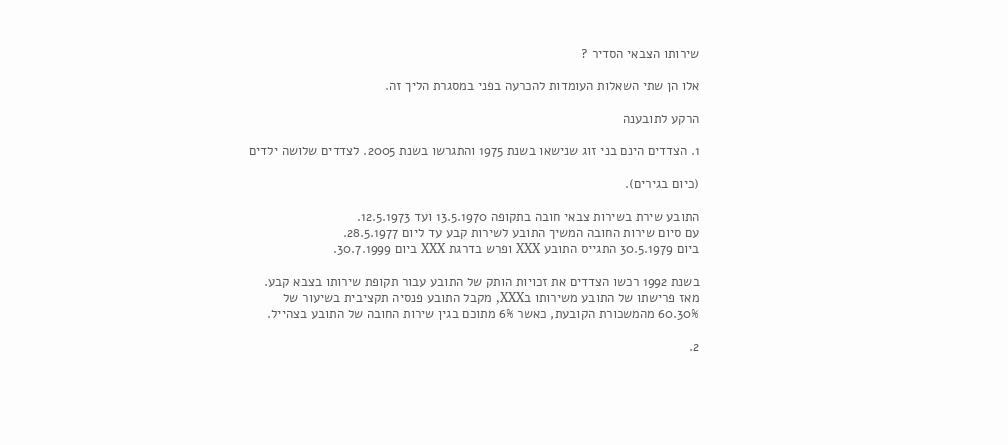שירותו הצבאי הסדיר ?

אלו הן שתי השאלות העומדות להכרעה בפני במסגרת הליך זה.

הרקע לתובענה

1. הצדדים הינם בני זוג שנישאו בשנת 1975 והתגרשו בשנת 2005. לצדדים שלושה ילדים

(כיום בגירים).

התובע שירת בשירות צבאי חובה בתקופה 13.5.1970 ועד 12.5.1973.
עם סיום שירות החובה המשיך התובע לשירות קבע עד ליום 28.5.1977.
ביום 30.5.1979 התגייס התובע XXX ופרש בדרגת XXX ביום 30.7.1999.

בשנת 1992 רכשו הצדדים את זכויות הותק של התובע עבור תקופת שירותו בצבא קבע.
מאז פרישתו של התובע משירותו בXXX, מקבל התובע פנסיה תקציבית בשיעור של
60.30% מהמשכורת הקובעת, כאשר 6% מתוכם בגין שירות החובה של התובע בצהייל.

2.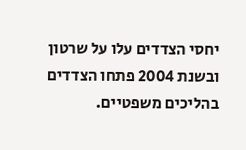יחסי הצדדים עלו על שרטון ובשנת 2004 פתחו הצדדים בהליכים משפטיים.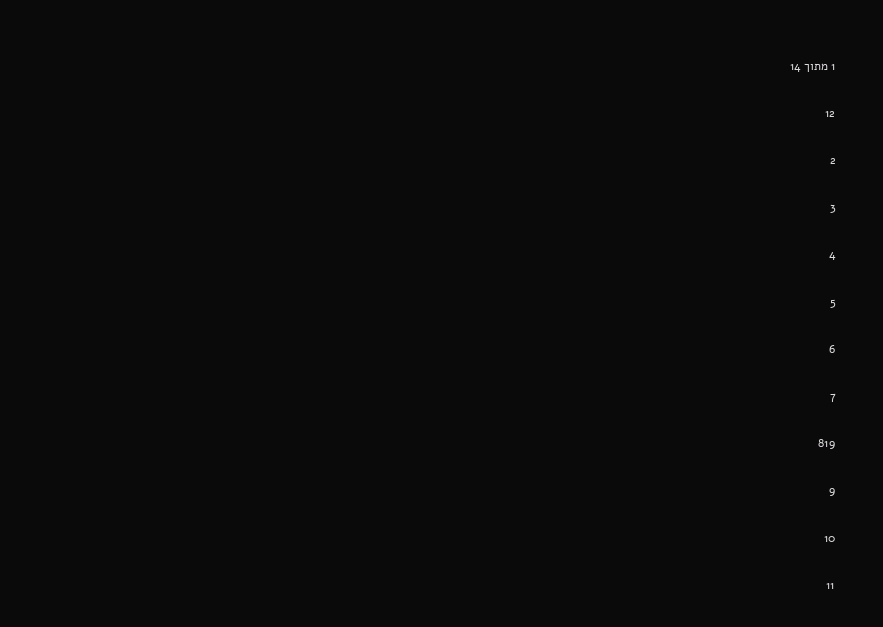1 מתוך 14

12

2

3

4

5

6

7

819

9

10

11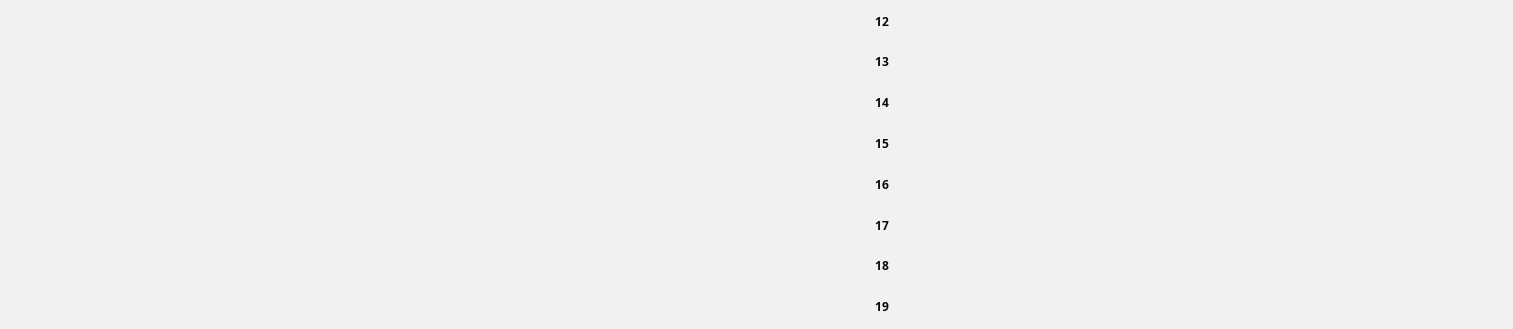12

13

14

15

16

17

18

19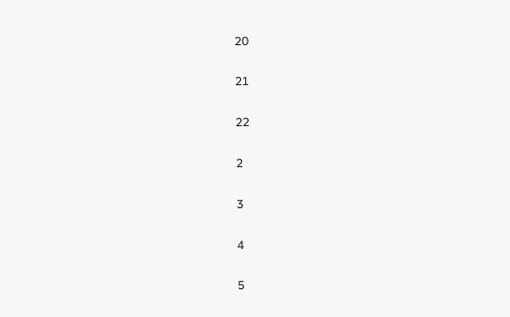20

21

22

2

3

4

5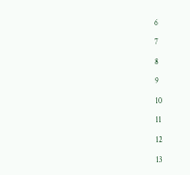6

7

8

9

10

11

12

13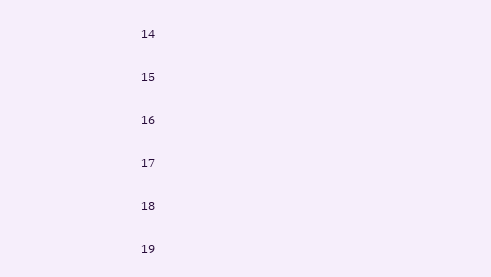14

15

16

17

18

19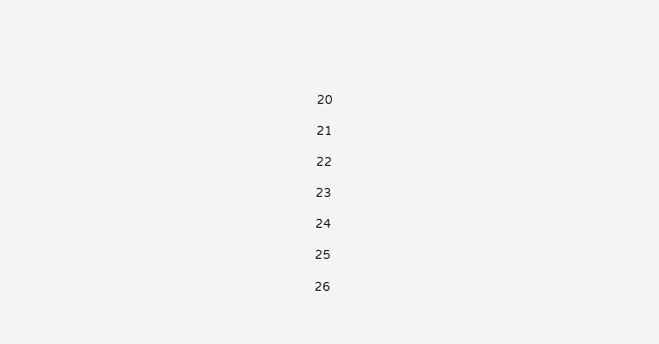20

21

22

23

24

25

26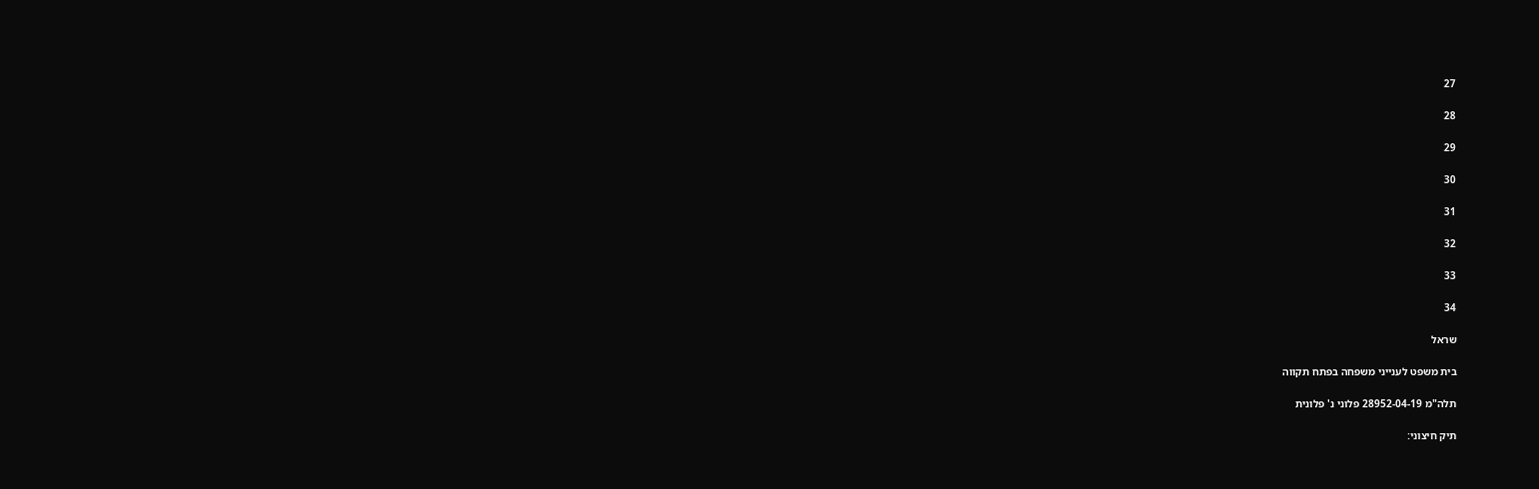27

28

29

30

31

32

33

34

שראל

בית משפט לענייני משפחה בפתח תקווה

תלה"מ 28952-04-19 פלוני נ' פלונית

תיק חיצוני: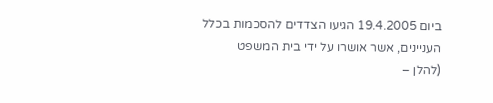ביום 19.4.2005 הגיעו הצדדים להסכמות בכלל העניינים, אשר אושרו על ידי בית המשפט
(להלן –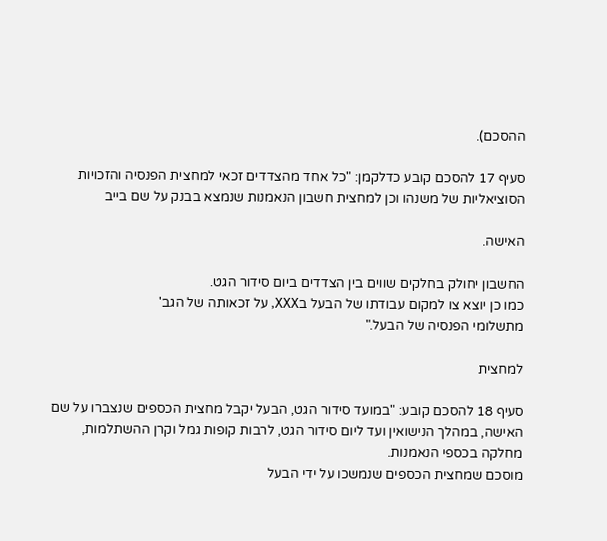ההסכם).

סעיף 17 להסכם קובע כדלקמן: "כל אחד מהצדדים זכאי למחצית הפנסיה והזכויות
הסוציאליות של משנהו וכן למחצית חשבון הנאמנות שנמצא בבנק על שם בייב

האישה.

החשבון יחולק בחלקים שווים בין הצדדים ביום סידור הגט.
כמו כן יוצא צו למקום עבודתו של הבעל בXXX, על זכאותה של הגב'
מתשלומי הפנסיה של הבעל."

למחצית

סעיף 18 להסכם קובע: "במועד סידור הגט, הבעל יקבל מחצית הכספים שנצברו על שם
האישה, במהלך הנישואין ועד ליום סידור הגט, לרבות קופות גמל וקרן ההשתלמות,
מחלקה בכספי הנאמנות.
מוסכם שמחצית הכספים שנמשכו על ידי הבעל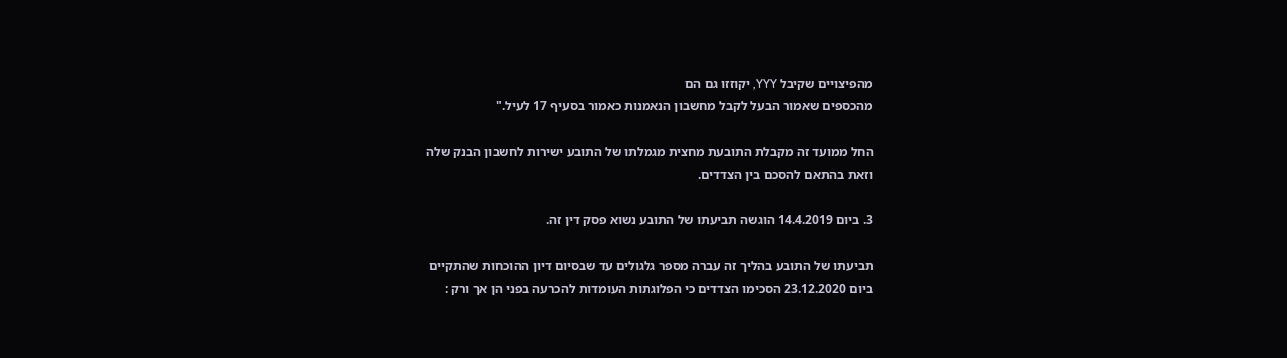מהפיצויים שקיבל YYY, יקוזזו גם הם
מהכספים שאמור הבעל לקבל מחשבון הנאמנות כאמור בסעיף 17 לעיל."

החל ממועד זה מקבלת התובעת מחצית מגמלתו של התובע ישירות לחשבון הבנק שלה
וזאת בהתאם להסכם בין הצדדים.

3. ביום 14.4.2019 הוגשה תביעתו של התובע נשוא פסק דין זה.

תביעתו של התובע בהליך זה עברה מספר גלגולים עד שבסיום דיון ההוכחות שהתקיים
ביום 23.12.2020 הסכימו הצדדים כי הפלוגתות העומדות להכרעה בפני הן אך ורק :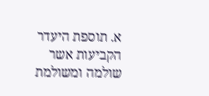א. תוספת היעדר הקביעות אשר שולמה ומשולמת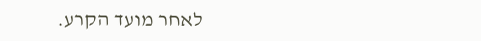לאחר מועד הקרע.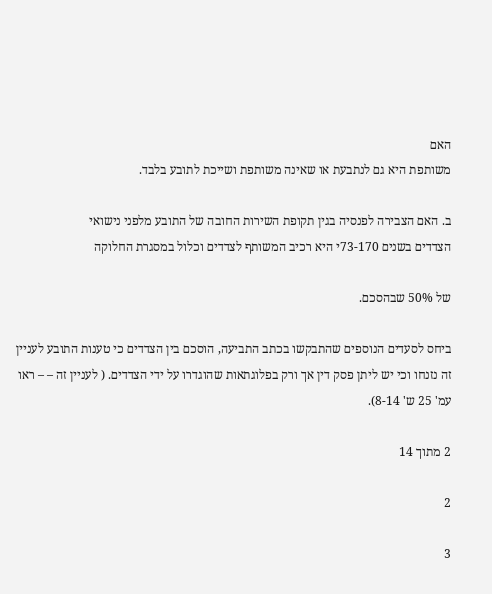האם
משותפת היא גם לנתבעת או שאינה משותפת ושייכת לתובע בלבד.

ב. האם הצבירה לפנסיה בגין תקופת השירות החובה של התובע מלפני נישואי
הצדדים בשנים 73-170י היא רכיב המשותף לצדדים וכלול במסגרת החלוקה

של 50% שבהסכם.

ביחס לסעדים הנוספים שהתבקשו בכתב התביעה, הוסכם בין הצדדים כי טענות התובע לעניין
זה נזנחו וכי יש ליתן פסק דין אך ורק בפלוגתאות שהוגדרו על ידי הצדדים. ( לעניין זה – – ראו
עמ' 25 ש' 8-14).

2 מתוך 14

2

3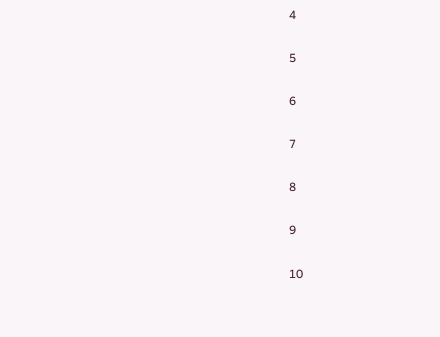4

5

6

7

8

9

10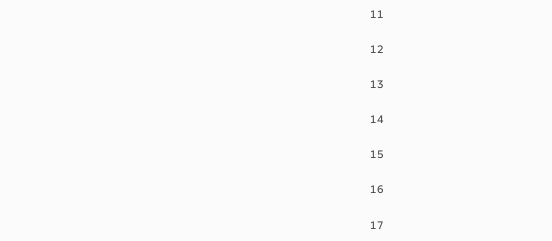11

12

13

14

15

16

17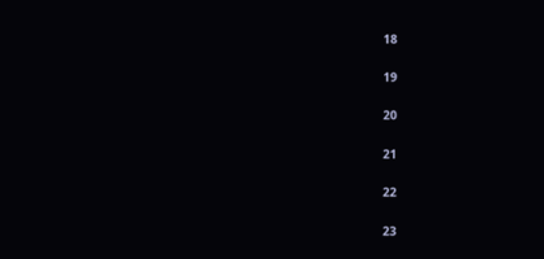18

19

20

21

22

23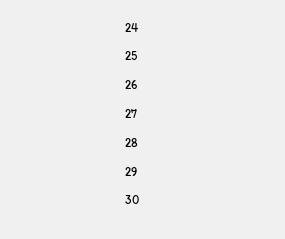24

25

26

27

28

29

30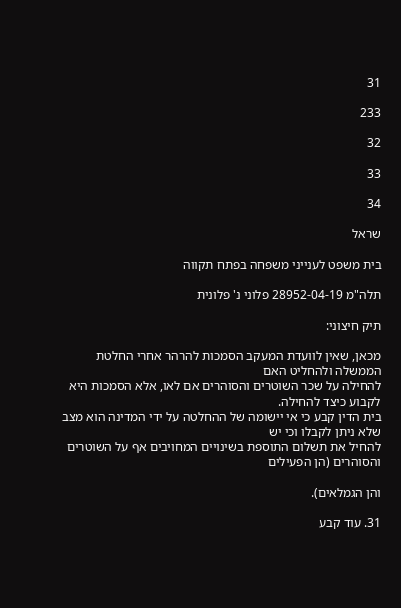31

233

32

33

34

שראל

בית משפט לענייני משפחה בפתח תקווה

תלה"מ 28952-04-19 פלוני נ' פלונית

תיק חיצוני:

מכאן, שאין לוועדת המעקב הסמכות להרהר אחרי החלטת הממשלה ולהחליט האם
להחילה על שכר השוטרים והסוהרים אם לאו, אלא הסמכות היא לקבוע כיצד להחילה.
בית הדין קבע כי אי יישומה של ההחלטה על ידי המדינה הוא מצב שלא ניתן לקבלו וכי יש
להחיל את תשלום התוספת בשינויים המחויבים אף על השוטרים והסוהרים (הן הפעילים

והן הגמלאים).

31. עוד קבע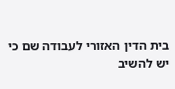בית הדין האזורי לעבודה שם כי יש להשיב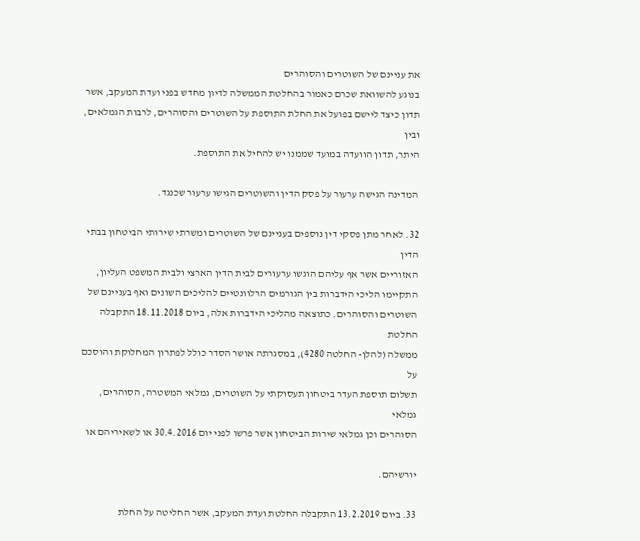את עניינם של השוטרים והסוהרים
בנוגע להשוואת שכרם כאמור בהחלטת הממשלה לדיון מחדש בפני ועדת המעקב, אשר
תדון כיצד ליישם בפועל את החלת התוספת על השוטרים והסוהרים, לרבות הגמלאים, ובין
היתר, תדון הוועדה במועד שממנו יש להחיל את התוספת.

המדינה הגישה ערעור על פסק הדין והשוטרים הגישו ערעור שכנגד.

32. לאחר מתן פסקי דין נוספים בעניינם של השוטרים ומשרתי שירותי הביטחון בבתי הדין
האזוריים אשר אף עליהם הוגשו ערעורים לבית הדין הארצי ולבית המשפט העליון,
התקיימו הליכי הידברות בין הגורמים הרלוונטיים להליכים השונים ואף בעניינם של
השוטרים והסוהרים. כתוצאה מהליכי הידברות אלה, ביום 18.11.2018 התקבלה החלטת
ממשלה (להלן- החלטה 4280), במסגרתה אושר הסדר כולל לפתרון המחלוקת והוסכם על
תשלום תוספת העדר ביטחון תעסוקתי על השוטרים, גמלאי המשטרה, הסוהרים, גמלאי
הסוהרים וכן גמלאי שירות הביטחון אשר פרשו לפני יום 30.4.2016 או לשאיריהם או

יורשיהם.

33. ביום 13.2.2019 התקבלה החלטת ועדת המעקב, אשר החליטה על החלת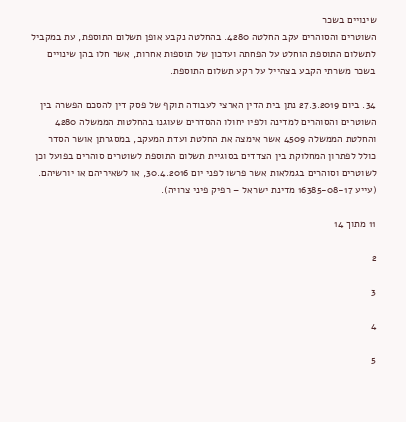שינויים בשכר
השוטרים והסוהרים עקב החלטה 4280. בהחלטה נקבע אופן תשלום התוספת, עת במקביל
לתשלום התוספת הוחלט על הפחתה ועדכון של תוספות אחרות, אשר חלו בהן שינויים
בשכר משרתי הקבע בצהייל על רקע תשלום התוספת.

34. ביום 27.3.2019 נתן בית הדין הארצי לעבודה תוקף של פסק דין להסכם הפשרה בין
השוטרים והסוהרים למדינה ולפיו יחולו ההסדרים שעוגנו בהחלטות הממשלה 4280
והחלטת הממשלה 4509 אשר אימצה את החלטת ועדת המעקב, במסגרתן אושר הסדר
כולל לפתרון המחלוקת בין הצדדים בסוגיית תשלום התוספת לשוטרים סוהרים בפועל וכן
לשוטרים וסוהרים בגמלאות אשר פרשו לפני יום 30.4.2016, או לשאיריהם או יורשיהם.
(עייע 16385-08-17 מדינת ישראל – רפיק פיני צרויה).

11 מתוך 14

2

3

4

5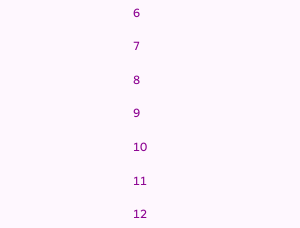6

7

8

9

10

11

12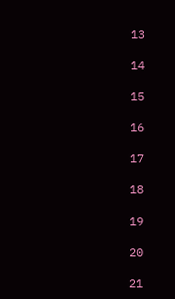13

14

15

16

17

18

19

20

21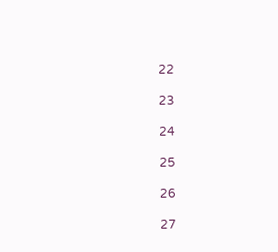22

23

24

25

26

27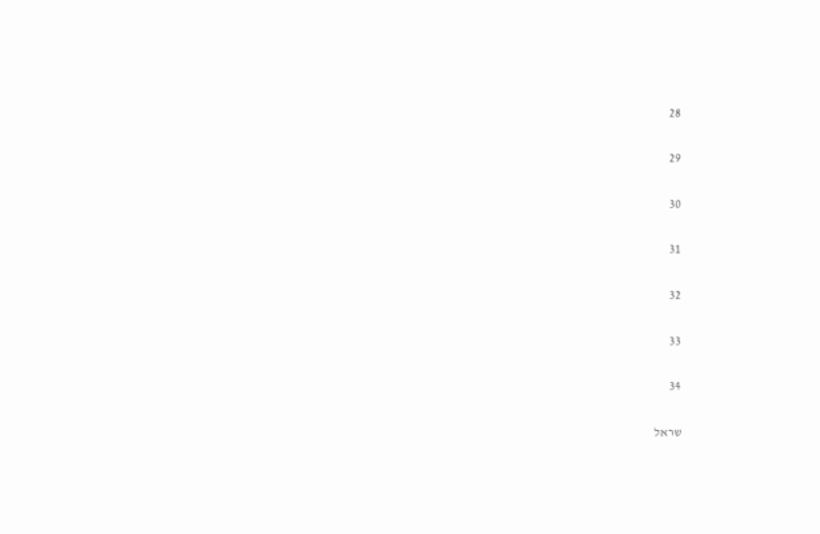28

29

30

31

32

33

34

שראל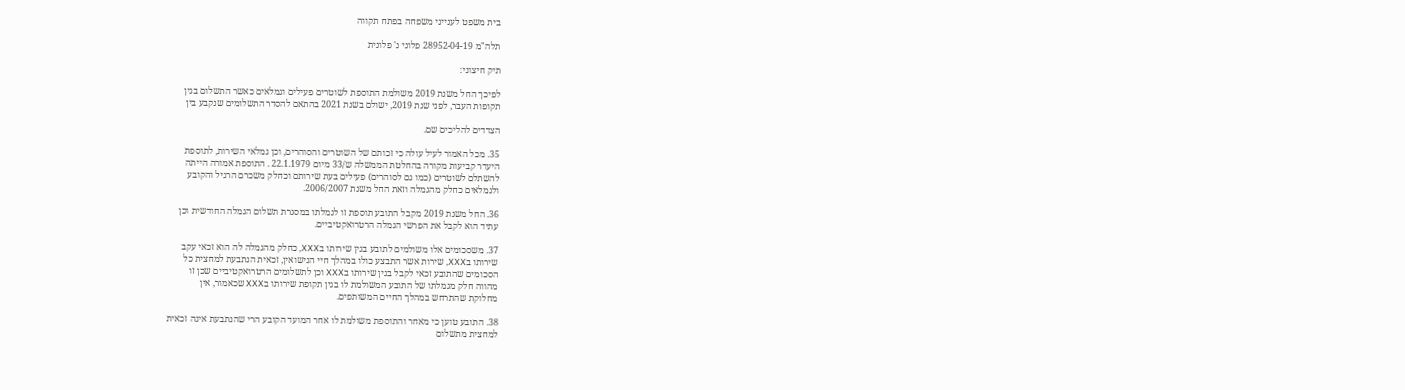בית משפט לענייני משפחה בפתח תקווה

תלה"מ 28952-04-19 פלוני נ' פלונית

תיק חיצוני:

לפיכך החל משנת 2019 משולמת התוספת לשוטרים פעילים וגמלאים כאשר התשלום בגין
תקופות העבר, לפני שנת 2019, ישולם בשנת 2021 בהתאם להסדר התשלומים שנקבע בין

הצדדים להליכים שם.

35. מכל האמור לעיל עולה כי זכותם של השוטרים והסוהרים, וכן גמלאי השירות, לתוספת
היעדר קביעות מקורה בהחלטת הממשלה ש/33 מיום 22.1.1979 . התוספת אמורה הייתה
להשתלם לשוטרים (כמו גם לסוהרים) פעילים בעת שירותם וכחלק משכרם הרגיל והקובע
ולגמלאים כחלק מהגמלה וזאת החל משנת 2006/2007.

36. החל משנת 2019 מקבל התובע תוספת זו לגמלתו במסגרת תשלום הגמלה החודשית וכן
עתיד הוא לקבל את הפרשי הגמלה הרטרואקטיביים.

37. משסכומים אלו משולמים לתובע בגין שירותו בXXX, כחלק מהגמלה לה הוא זכאי עקב
שירותו בXXX, שירות אשר התבצע כולו במהלך חיי הנישואין, זכאית הנתבעת למחצית כל
הסכומים שהתובע זכאי לקבל בגין שירותו בXXX וכן לתשלומים הרטרואקטיביים שכן זו
מהווה חלק מגמלתו של התובע המשולמת לו בגין תקופת שירותו בXXX שכאמור, אין
מחלוקת שהתרחש במהלך החיים המשותפים.

38. התובע טוען כי מאחר והתוספת משולמת לו אחר המועד הקובע הרי שהנתבעת אינה זכאית
למחצית מתשלום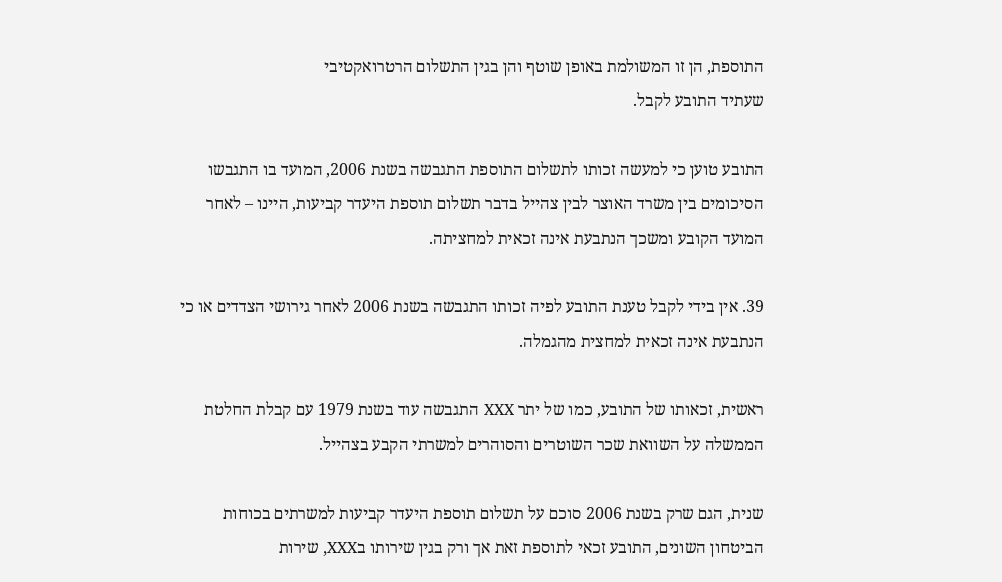התוספת, הן זו המשולמת באופן שוטף והן בגין התשלום הרטרואקטיבי
שעתיד התובע לקבל.

התובע טוען כי למעשה זכותו לתשלום התוספת התגבשה בשנת 2006, המועד בו התגבשו
הסיכומים בין משרד האוצר לבין צהייל בדבר תשלום תוספת היעדר קביעות, היינו – לאחר
המועד הקובע ומשכך הנתבעת אינה זכאית למחציתה.

39. אין בידי לקבל טענת התובע לפיה זכותו התגבשה בשנת 2006 לאחר גירושי הצדדים או כי
הנתבעת אינה זכאית למחצית מהגמלה.

ראשית, זכאותו של התובע, כמו של יתר XXX התגבשה עוד בשנת 1979 עם קבלת החלטת
הממשלה על השוואת שכר השוטרים והסוהרים למשרתי הקבע בצהייל.

שנית, הגם שרק בשנת 2006 סוכם על תשלום תוספת היעדר קביעות למשרתים בכוחות
הביטחון השונים, התובע זכאי לתוספת זאת אך ורק בגין שירותו בXXX, שירות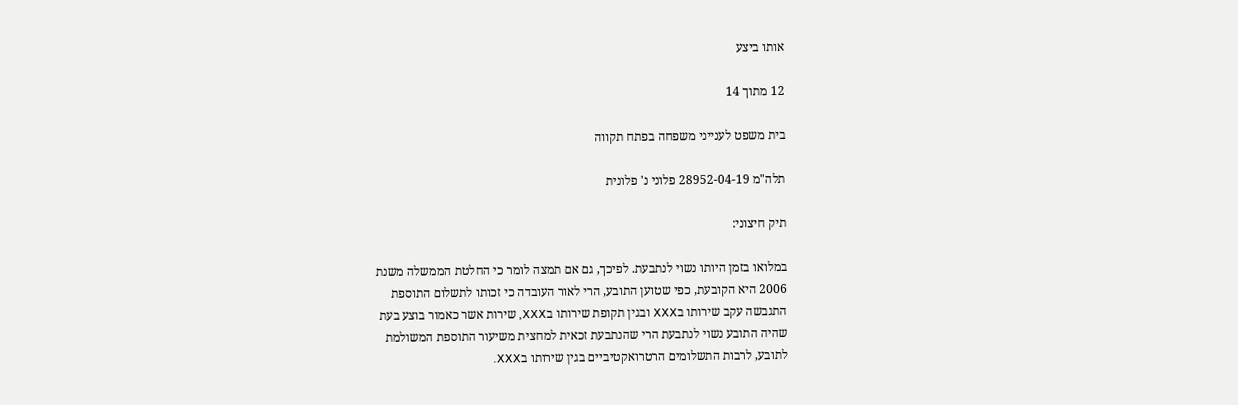אותו ביצע

12 מתוך 14

בית משפט לענייני משפחה בפתח תקווה

תלה"מ 28952-04-19 פלוני נ' פלונית

תיק חיצוני:

במלואו בזמן היותו נשוי לנתבעת. לפיכך, גם אם תמצה לומר כי החלטת הממשלה משנת
2006 היא הקובעת, כפי שטוען התובע, הרי לאור העובדה כי זכותו לתשלום התוספת
התגבשה עקב שירותו בXXX ובגין תקופת שירותו בXXX, שירות אשר כאמור בוצע בעת
שהיה התובע נשוי לנתבעת הרי שהנתבעת זכאית למחצית משיעור התוספת המשולמת
לתובע, לרבות התשלומים הרטרואקטיביים בגין שירותו בXXX.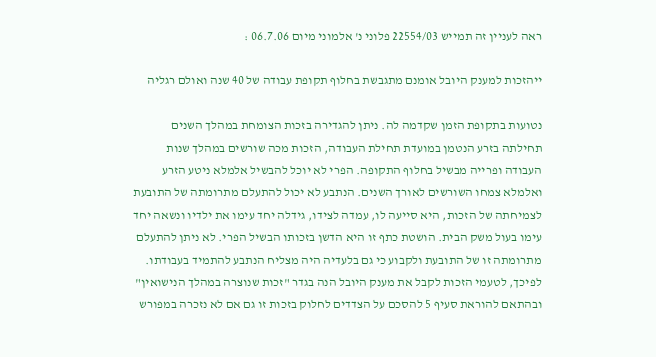ראה לעניין זה תמייש 22554/03 פלוני נ' אלמוני מיום 06.7.06 :

ייהזכות למענק היובל אומנם מתגבשת בחלוף תקופת עבודה של 40 שנה ואולם רגליה

נטועות בתקופת הזמן שקדמה לה. ניתן להגדירה בזכות הצומחת במהלך השנים
תחילתה בזרע הנטמן במועדת תחילת העבודה, הזכות מכה שורשים במהלך שנות
העבודה ופרייה מבשיל בחלוף התקופה. הפרי לא יוכל להבשיל אלמלא ניטע הזרע
ואלמלא צמחו השורשים לאורך השנים. הנתבע לא יכול להתעלם מתרומתה של התובעת
לצמיחתה של הזכות, היא סייעה לו, עמדה לצידו, גידלה יחד עימו את ילדיו ונשאה יחד
עימו בעול משק הבית. הושטת כתף זו היא הדשן בזכותו הבשיל הפרי. לא ניתן להתעלם
מתרומתה זו של התובעת ולקבוע כי גם בלעדיה היה מצליח הנתבע להתמיד בעבודתו.
לפיכך, לטעמי הזכות לקבל את מענק היובל הנה בגדר "זכות שנוצרה במהלך הנישואין"
ובהתאם להוראת סעיף 5 להסכם על הצדדים לחלוק בזכות זו גם אם לא נזכרה במפורש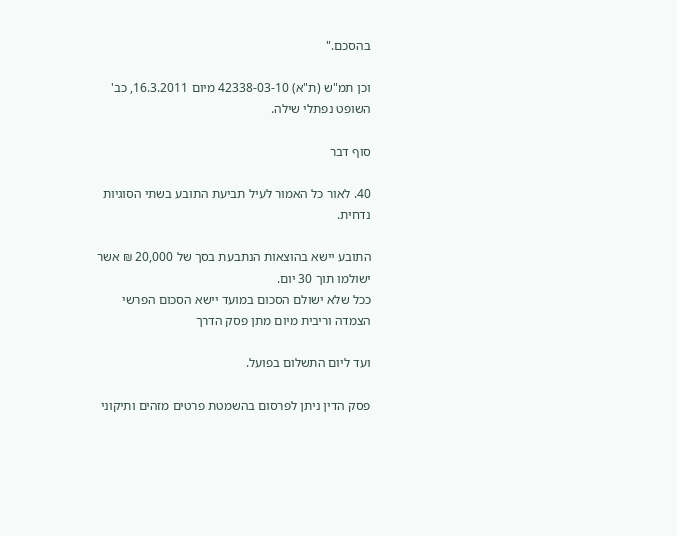בהסכם."

וכן תמ"ש (ת"א) 42338-03-10 מיום 16.3.2011, כב' השופט נפתלי שילה.

סוף דבר

40. לאור כל האמור לעיל תביעת התובע בשתי הסוגיות נדחית.

התובע יישא בהוצאות הנתבעת בסך של 20,000 ₪ אשר ישולמו תוך 30 יום.
ככל שלא ישולם הסכום במועד יישא הסכום הפרשי הצמדה וריבית מיום מתן פסק הדרך

ועד ליום התשלום בפועל.

פסק הדין ניתן לפרסום בהשמטת פרטים מזהים ותיקוני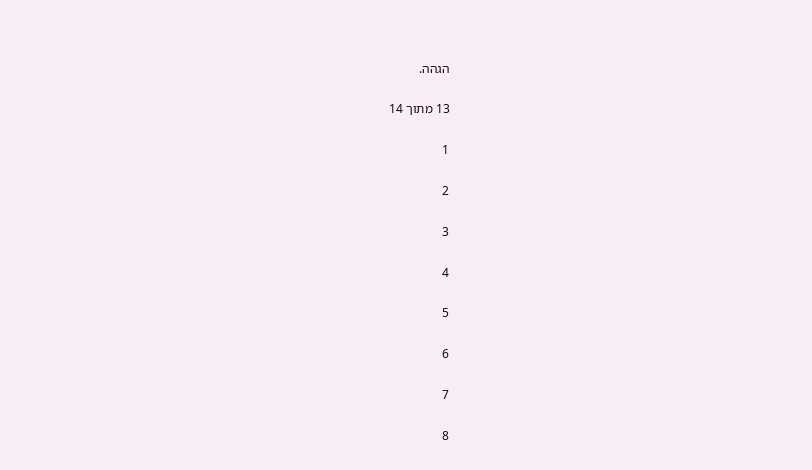הגהה.

13 מתוך 14

1

2

3

4

5

6

7

8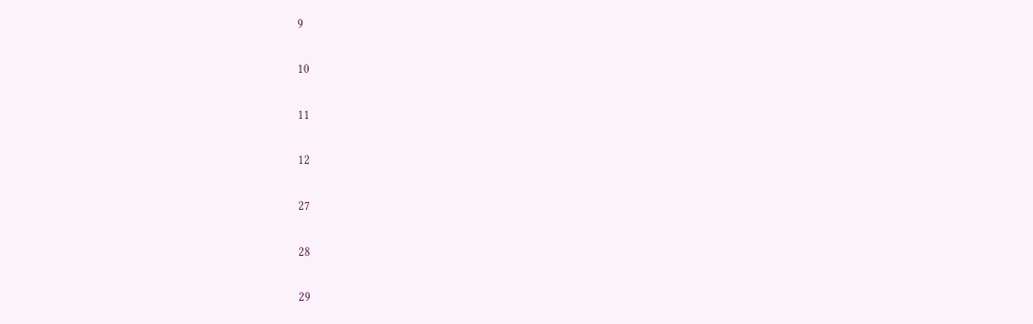9

10

11

12

27

28

29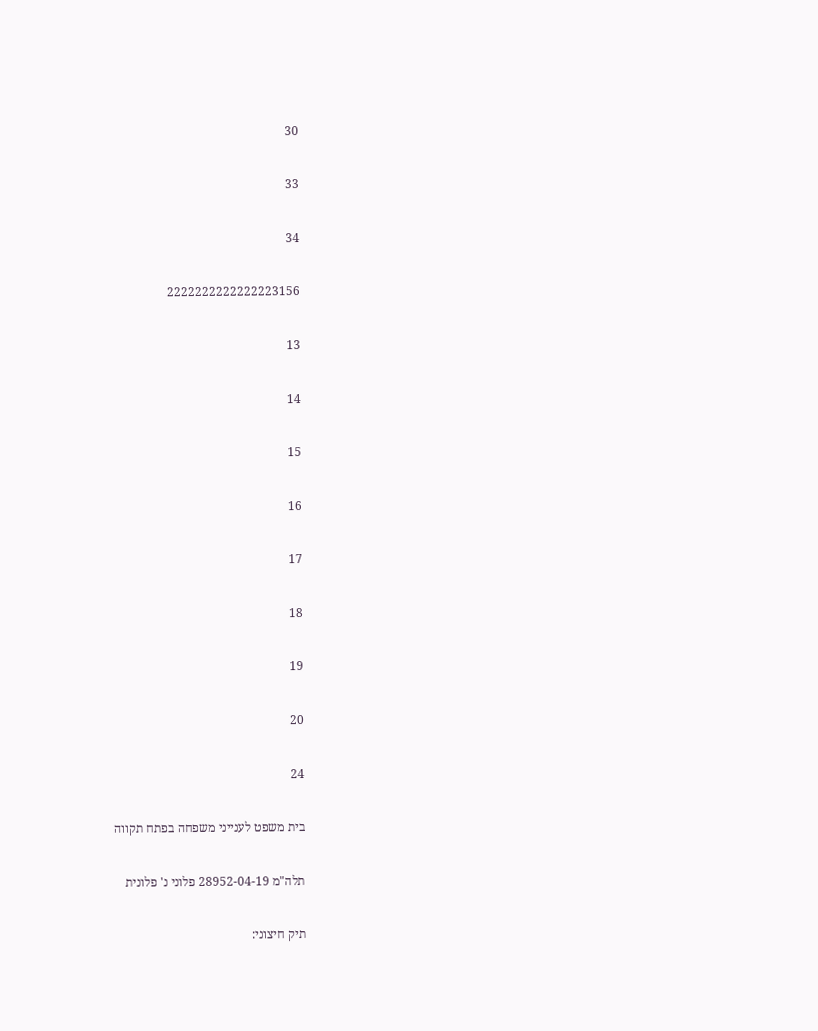30

33

34

2222222222222223156

13

14

15

16

17

18

19

20

24

בית משפט לענייני משפחה בפתח תקווה

תלה"מ 28952-04-19 פלוני נ' פלונית

תיק חיצוני: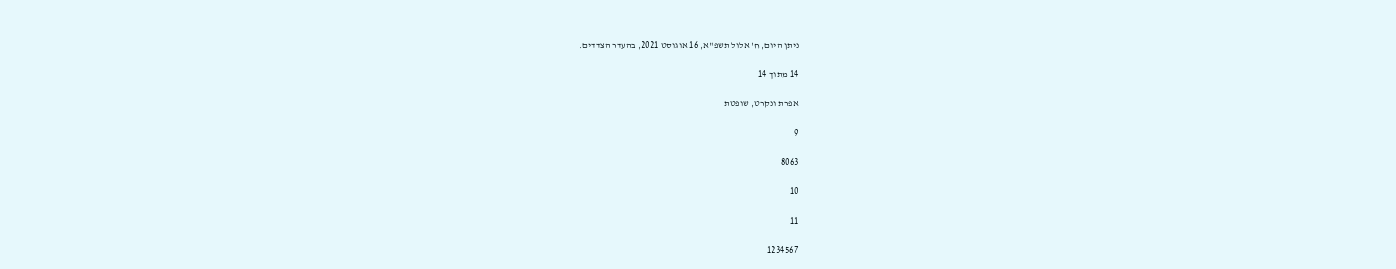ניתן היום, ח' אלול תשפ"א, 16 אוגוסט 2021, בהעדר הצדדים.

14 מתוך 14

אפרת ונקרט, שופטת

9

8063

10

11

1234567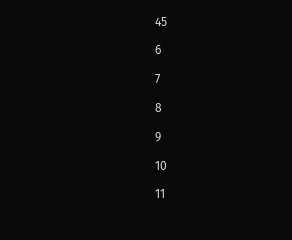45

6

7

8

9

10

11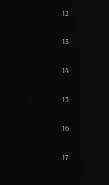12

13

14

15

16

17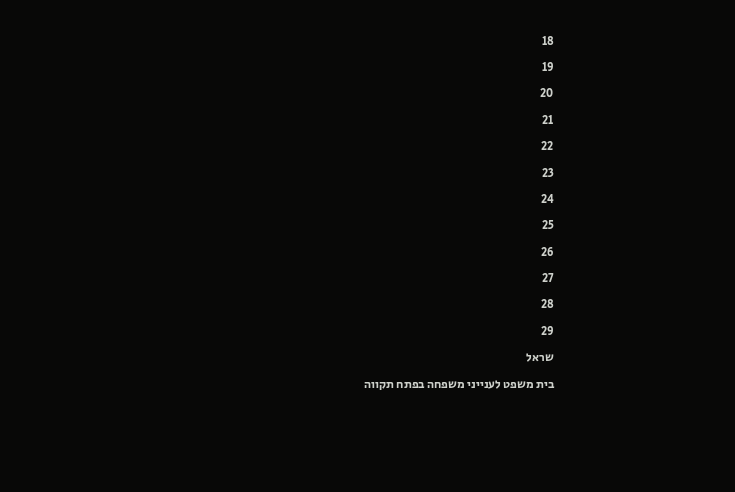18

19

20

21

22

23

24

25

26

27

28

29

שראל

בית משפט לענייני משפחה בפתח תקווה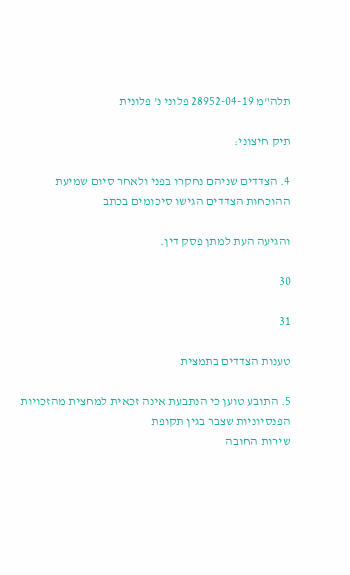תלה"מ 28952-04-19 פלוני נ' פלונית

תיק חיצוני:

4. הצדדים שניהם נחקרו בפני ולאחר סיום שמיעת ההוכחות הצדדים הגישו סיכומים בכתב

והגיעה העת למתן פסק דין.

30

31

טענות הצדדים בתמצית

5. התובע טוען כי הנתבעת אינה זכאית למחצית מהזכויות הפנסיוניות שצבר בגין תקופת
שירות החובה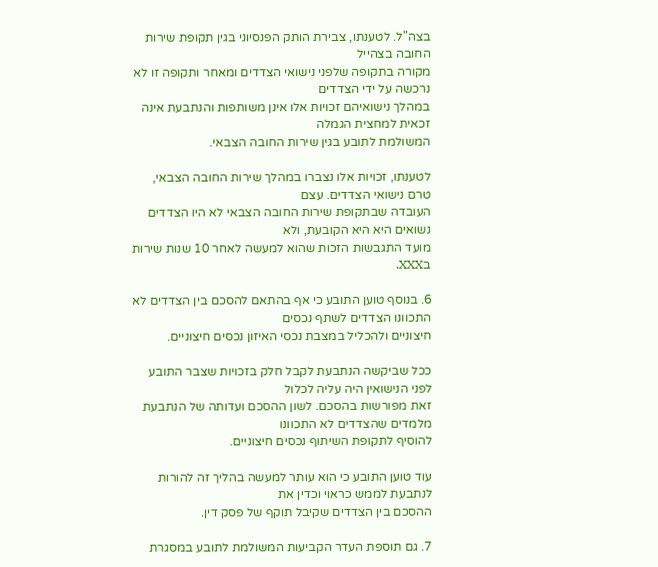בצה"ל. לטענתו, צבירת הותק הפנסיוני בגין תקופת שירות החובה בצהייל
מקורה בתקופה שלפני נישואי הצדדים ומאחר ותקופה זו לא נרכשה על ידי הצדדים
במהלך נישואיהם זכויות אלו אינן משותפות והנתבעת אינה זכאית למחצית הגמלה
המשולמת לתובע בגין שירות החובה הצבאי.

לטענתו, זכויות אלו נצברו במהלך שירות החובה הצבאי, טרם נישואי הצדדים. עצם
העובדה שבתקופת שירות החובה הצבאי לא היו הצדדים נשואים היא היא הקובעת, ולא
מועד התגבשות הזכות שהוא למעשה לאחר 10 שנות שירות בXXX.

6. בנוסף טוען התובע כי אף בהתאם להסכם בין הצדדים לא התכוונו הצדדים לשתף נכסים
חיצוניים ולהכליל במצבת נכסי האיזון נכסים חיצוניים.

ככל שביקשה הנתבעת לקבל חלק בזכויות שצבר התובע לפני הנישואין היה עליה לכלול
זאת מפורשות בהסכם. לשון ההסכם ועדותה של הנתבעת מלמדים שהצדדים לא התכוונו
להוסיף לתקופת השיתוף נכסים חיצוניים.

עוד טוען התובע כי הוא עותר למעשה בהליך זה להורות לנתבעת לממש כראוי וכדין את
ההסכם בין הצדדים שקיבל תוקף של פסק דין.

7. גם תוספת העדר הקביעות המשולמת לתובע במסגרת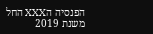הפנסיה הXXX החל משנת 2019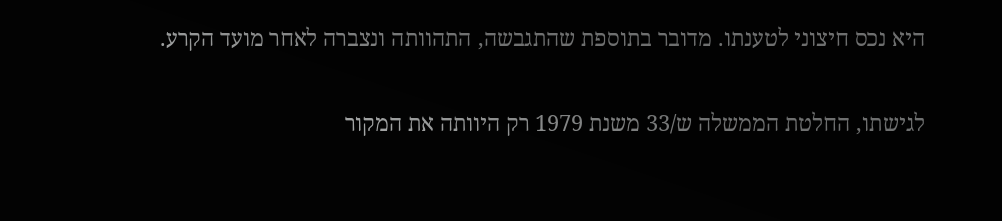היא נכס חיצוני לטענתו. מדובר בתוספת שהתגבשה, התהוותה ונצברה לאחר מועד הקרע.

לגישתו, החלטת הממשלה ש/33 משנת 1979 רק היוותה את המקור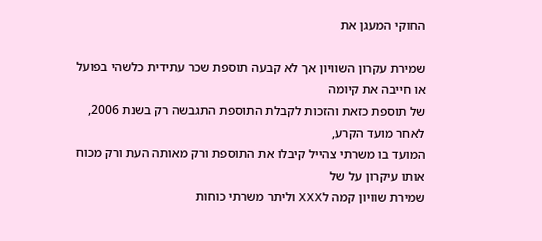החוקי המעגן את

שמירת עקרון השוויון אך לא קבעה תוספת שכר עתידית כלשהי בפועל או חייבה את קיומה
של תוספת כזאת והזכות לקבלת התוספת התגבשה רק בשנת 2006, לאחר מועד הקרע,
המועד בו משרתי צהייל קיבלו את התוספת ורק מאותה העת ורק מכוח אותו עיקרון על של
שמירת שוויון קמה לXXX וליתר משרתי כוחות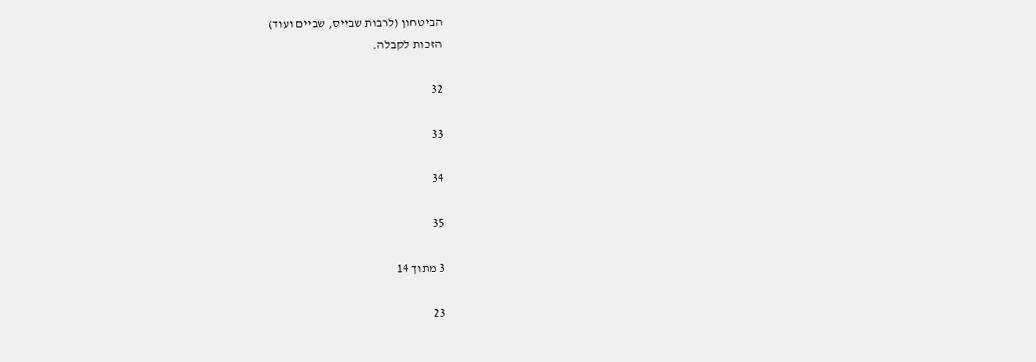הביטחון (לרבות שבייס, שביים ועוד)
הזכות לקבלה.

32

33

34

35

3 מתוך 14

23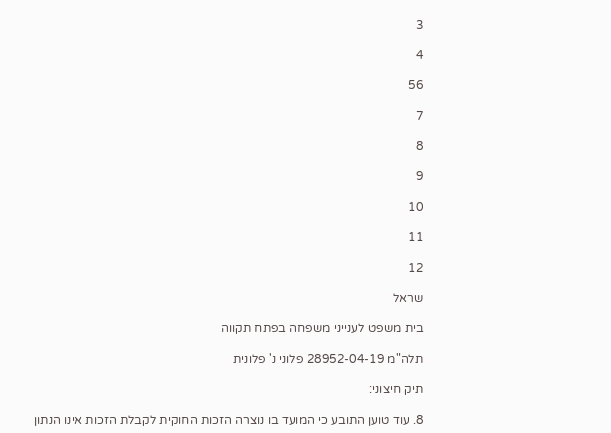3

4

56

7

8

9

10

11

12

שראל

בית משפט לענייני משפחה בפתח תקווה

תלה"מ 28952-04-19 פלוני נ' פלונית

תיק חיצוני:

8. עוד טוען התובע כי המועד בו נוצרה הזכות החוקית לקבלת הזכות אינו הנתון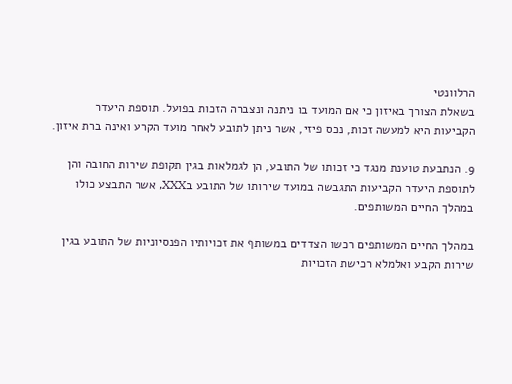הרלוונטי
בשאלת הצורך באיזון כי אם המועד בו ניתנה ונצברה הזכות בפועל. תוספת היעדר
הקביעות היא למעשה זכות, נכס פיזי, אשר ניתן לתובע לאחר מועד הקרע ואינה ברת איזון.

9. הנתבעת טוענת מנגד כי זכותו של התובע, הן לגמלאות בגין תקופת שירות החובה והן
לתוספת היעדר הקביעות התגבשה במועד שירותו של התובע בXXX, אשר התבצע כולו
במהלך החיים המשותפים.

במהלך החיים המשותפים רכשו הצדדים במשותף את זכויותיו הפנסיוניות של התובע בגין
שירות הקבע ואלמלא רכישת הזכויות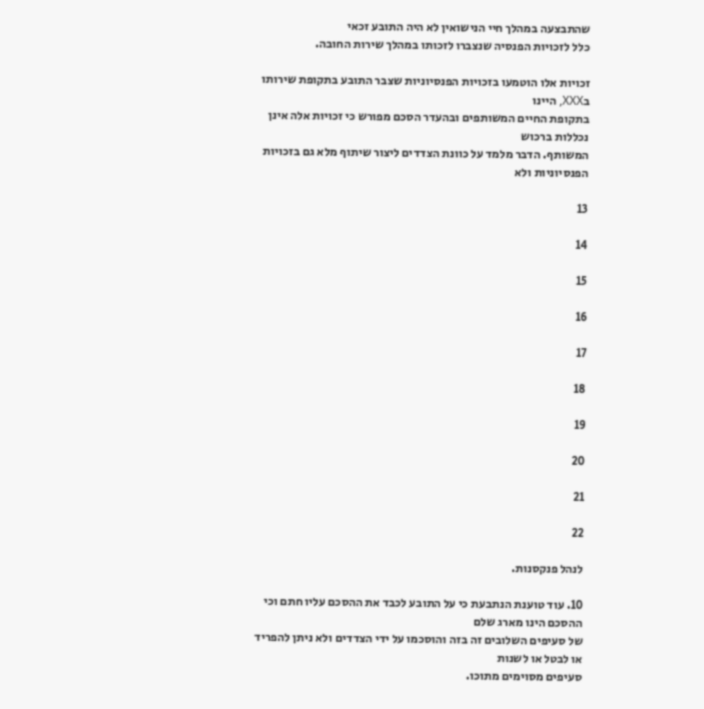שהתבצעה במהלך חיי הנישואין לא היה התובע זכאי
כלל לזכויות הפנסיה שנצברו לזכותו במהלך שירות החובה.

זכויות אלו הוטמעו בזכויות הפנסיוניות שצבר התובע בתקופת שירותו בXXX, היינו
בתקופת החיים המשותפים ובהעדר הסכם מפורש כי זכויות אלה אינן נכללות ברכוש
המשותף. הדבר מלמד על כוונת הצדדים ליצור שיתוף מלא גם בזכויות הפנסיוניות ולא

13

14

15

16

17

18

19

20

21

22

לנהל פנקסנות.

10. עוד טוענת הנתבעת כי על התובע לכבד את ההסכם עליו חתם וכי ההסכם הינו מארג שלם
של סעיפים השלובים זה בזה והוסכמו על ידי הצדדים ולא ניתן להפריד או לבטל או לשנות
סעיפים מסוימים מתוכו.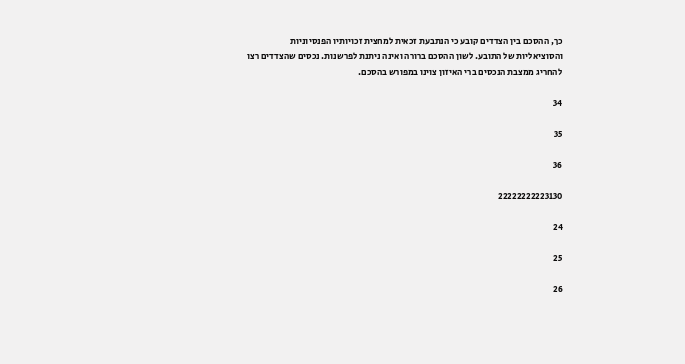כך, ההסכם בין הצדדים קובע כי הנתבעת זכאית למחצית זכויותיו הפנסיוניות
והסוציאליות של התובע. לשון ההסכם ברורה ואינה ניתנת לפרשנות. נכסים שהצדדים רצו
להחריג ממצבת הנכסים ברי האיזון צוינו במפורש בהסכם.

34

35

36

22222222223130

24

25

26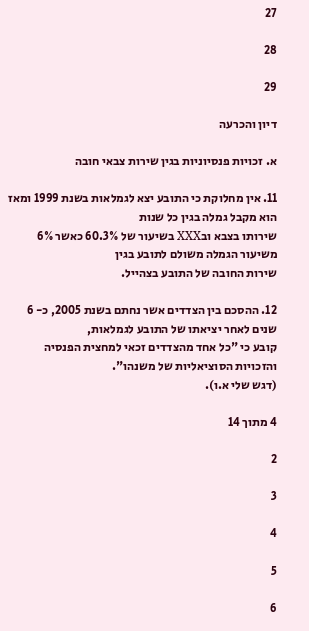27

28

29

דיון והכרעה

א. זכויות פנסיוניות בגין שירות צבאי חובה

11. אין מחלוקת כי התובע יצא לגמלאות בשנת 1999 ומאז הוא מקבל גמלה בגין כל שנות
שירותו בצבא ובXXX בשיעור של 60.3% כאשר 6% משיעור הגמלה משולם לתובע בגין
שירות החובה של התובע בצהייל.

12. ההסכם בין הצדדים אשר נחתם בשנת 2005, כ- 6 שנים לאחר יציאתו של התובע לגמלאות,
קובע כי "כל אחד מהצדדים זכאי למחצית הפנסיה והזכויות הסוציאליות של משנהו".
(דגש שלי א.ו).

4 מתוך 14

2

3

4

5

6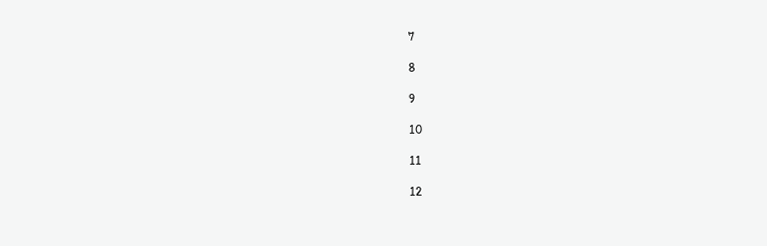7

8

9

10

11

12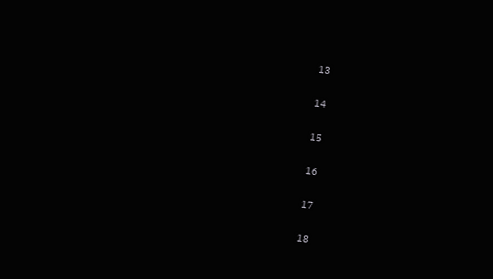13

14

15

16

17

18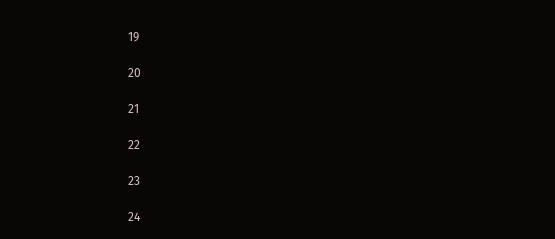19

20

21

22

23

24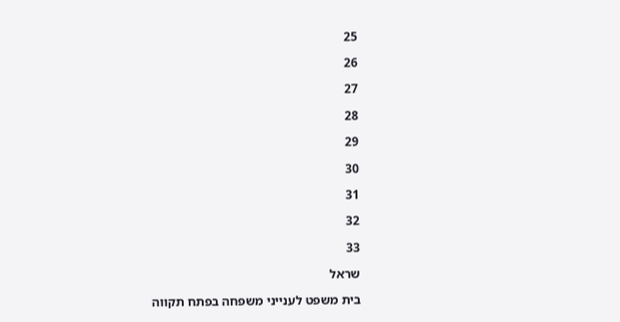25

26

27

28

29

30

31

32

33

שראל

בית משפט לענייני משפחה בפתח תקווה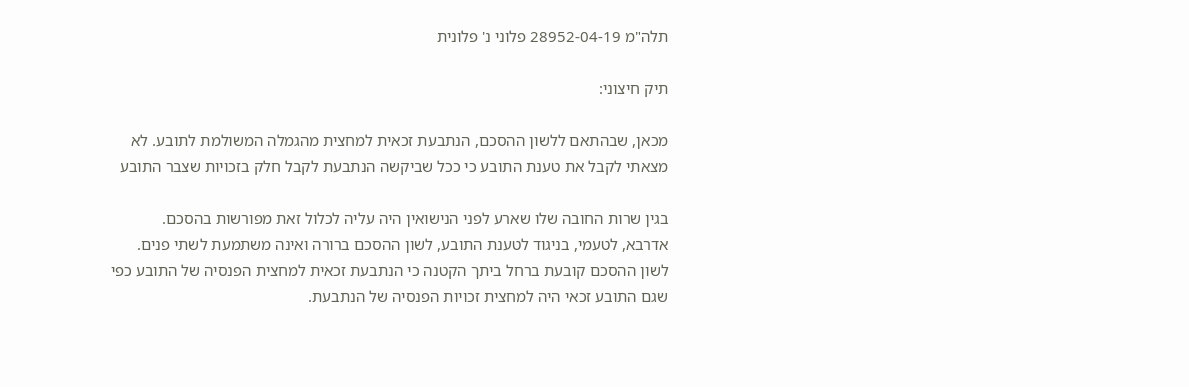תלה"מ 28952-04-19 פלוני נ' פלונית

תיק חיצוני:

מכאן, שבהתאם ללשון ההסכם, הנתבעת זכאית למחצית מהגמלה המשולמת לתובע. לא
מצאתי לקבל את טענת התובע כי ככל שביקשה הנתבעת לקבל חלק בזכויות שצבר התובע

בגין שרות החובה שלו שארע לפני הנישואין היה עליה לכלול זאת מפורשות בהסכם.
אדרבא, לטעמי, בניגוד לטענת התובע, לשון ההסכם ברורה ואינה משתמעת לשתי פנים.
לשון ההסכם קובעת ברחל ביתך הקטנה כי הנתבעת זכאית למחצית הפנסיה של התובע כפי
שגם התובע זכאי היה למחצית זכויות הפנסיה של הנתבעת.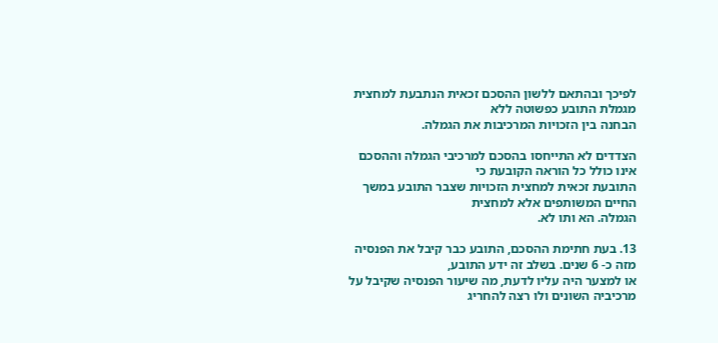לפיכך ובהתאם ללשון ההסכם זכאית הנתבעת למחצית מגמלת התובע כפשוטה ללא
הבחנה בין הזכויות המרכיבות את הגמלה.

הצדדים לא התייחסו בהסכם למרכיבי הגמלה וההסכם אינו כולל כל הוראה הקובעת כי
התובעת זכאית למחצית הזכויות שצבר התובע במשך החיים המשותפים אלא למחצית
הגמלה. הא ותו לא.

13. בעת חתימת ההסכם, התובע כבר קיבל את הפנסיה מזה כ- 6 שנים. בשלב זה ידע התובע,
או למצער היה עליו לדעת, מה שיעור הפנסיה שקיבל על מרכיביה השונים ולו רצה להחריג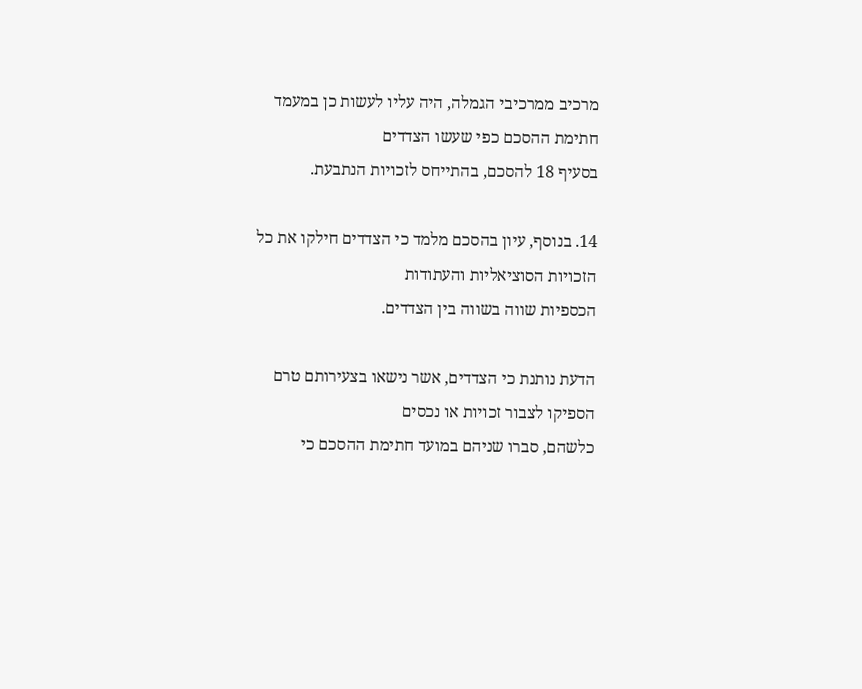מרכיב ממרכיבי הגמלה, היה עליו לעשות כן במעמד חתימת ההסכם כפי שעשו הצדדים
בסעיף 18 להסכם, בהתייחס לזכויות הנתבעת.

14. בנוסף, עיון בהסכם מלמד כי הצדדים חילקו את כל הזכויות הסוציאליות והעתודות
הכספיות שווה בשווה בין הצדדים.

הדעת נותנת כי הצדדים, אשר נישאו בצעירותם טרם הספיקו לצבור זכויות או נכסים
כלשהם, סברו שניהם במועד חתימת ההסכם כי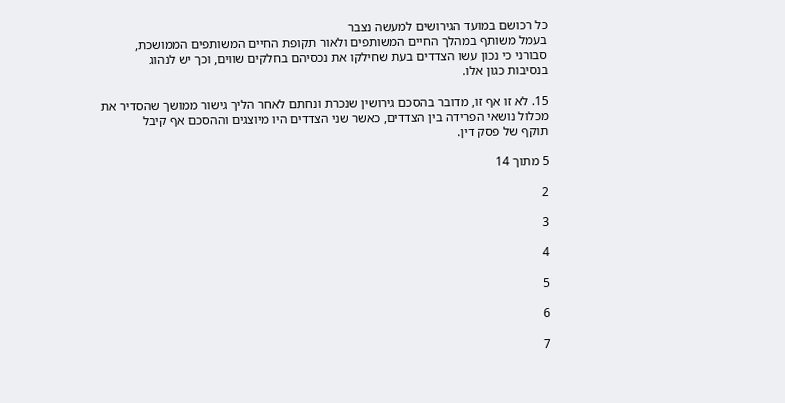כל רכושם במועד הגירושים למעשה נצבר
בעמל משותף במהלך החיים המשותפים ולאור תקופת החיים המשותפים הממושכת,
סבורני כי נכון עשו הצדדים בעת שחילקו את נכסיהם בחלקים שווים, וכך יש לנהוג
בנסיבות כגון אלו.

15. לא זו אף זו, מדובר בהסכם גירושין שנכרת ונחתם לאחר הליך גישור ממושך שהסדיר את
מכלול נושאי הפרידה בין הצדדים, כאשר שני הצדדים היו מיוצגים וההסכם אף קיבל
תוקף של פסק דין.

5 מתוך 14

2

3

4

5

6

7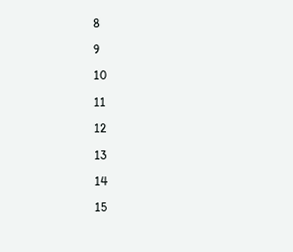8

9

10

11

12

13

14

15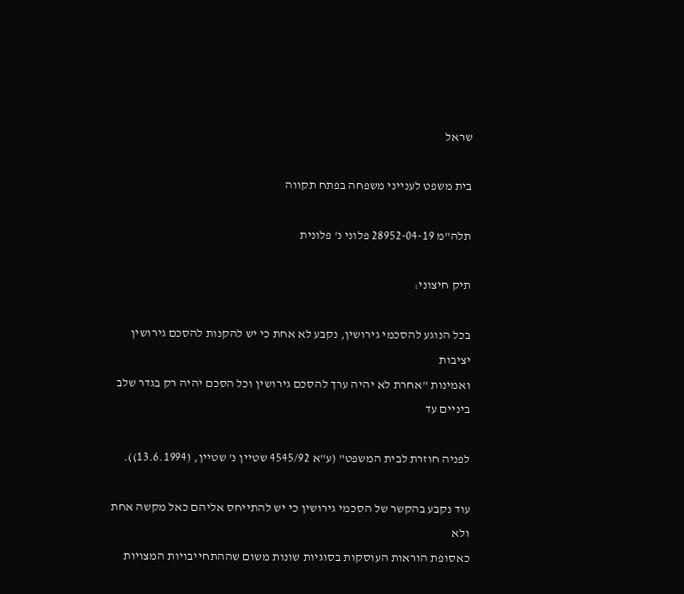שראל

בית משפט לענייני משפחה בפתח תקווה

תלה"מ 28952-04-19 פלוני נ' פלונית

תיק חיצוני:

בכל הנוגע להסכמי גירושין, נקבע לא אחת כי יש להקנות להסכם גירושין יציבות
ואמינות "אחרת לא יהיה ערך להסכם גירושין וכל הסכם יהיה רק בגדר שלב ביניים עד

לפניה חוזרת לבית המשפט" (ע"א 4545/92 שטיין נ' שטיין, (13.6.1994)).

עוד נקבע בהקשר של הסכמי גירושין כי יש להתייחס אליהם כאל מקשה אחת ולא
כאסופת הוראות העוסקות בסוגיות שונות משום שההתחייבויות המצויות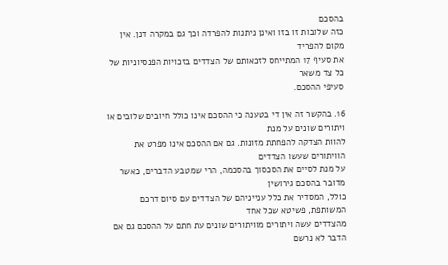בהסכם
כזה שלובות זו בזו ואינן ניתנות להפרדה וכך גם במקרה דנן. אין מקום להפריד
את סעיף 17 המתייחס לזכאותם של הצדדים בזכויות הפנסיוניות של כל צד משאר
סעיפי ההסכם.

16. בהקשר זה אין די בטענה כי ההסכם אינו כולל חיובים שלובים או ויתורים שונים על מנת
להוות הצדקה להפחתת מזונות. גם אם ההסכם אינו מפרט את הוויתורים שעשו הצדדים
על מנת לסיים את הסכסוך בהסכמה, הרי שמטבע הדברים, כאשר מדובר בהסכם גירושין
כולל, המסדיר את כלל ענייניהם של הצדדים עם סיום דרכם המשותפת, פשיטא שכל אחד
מהצדדים עשה ויתורים מוויתורים שונים עת חתם על ההסכם גם אם הדבר לא נרשם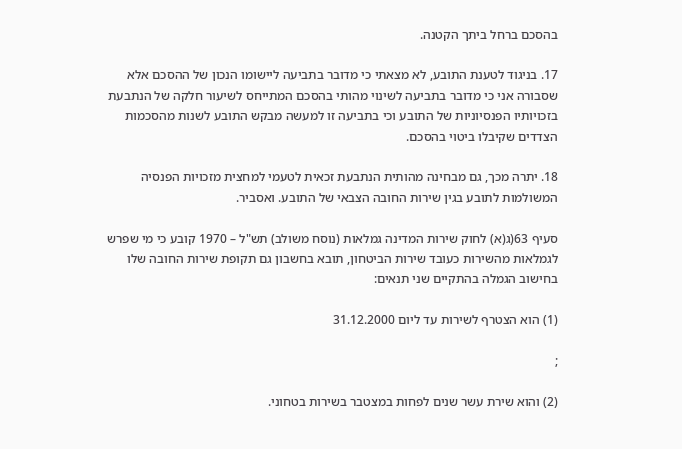בהסכם ברחל ביתך הקטנה.

17. בניגוד לטענת התובע, לא מצאתי כי מדובר בתביעה ליישומו הנכון של ההסכם אלא
שסבורה אני כי מדובר בתביעה לשינוי מהותי בהסכם המתייחס לשיעור חלקה של הנתבעת
בזכויותיו הפנסיוניות של התובע וכי בתביעה זו למעשה מבקש התובע לשנות מהסכמות
הצדדים שקיבלו ביטוי בהסכם.

18. יתרה מכך, גם מבחינה מהותית הנתבעת זכאית לטעמי למחצית מזכויות הפנסיה
המשולמות לתובע בגין שירות החובה הצבאי של התובע. ואסביר.

סעיף 63(ג(א) לחוק שירות המדינה גמלאות (נוסח משולב) תש"ל – 1970 קובע כי מי שפרש
לגמלאות מהשירות כעובד שירות הביטחון, תובא בחשבון גם תקופת שירות החובה שלו
בחישוב הגמלה בהתקיים שני תנאים:

(1) הוא הצטרף לשירות עד ליום 31.12.2000

;

(2) והוא שירת עשר שנים לפחות במצטבר בשירות בטחוני.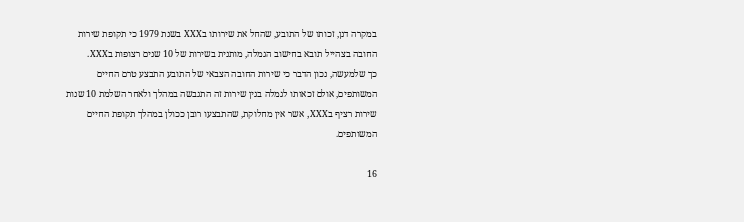במקרה דנן, זכותו של התובע, שהחל את שירותו בXXX בשנת 1979 כי תקופת שירות
החובה בצהייל תובא בחישוב הגמלה, מותנית בשירות של 10 שנים רצופות בXXX.
כך שלמעשה, נכון הדבר כי שירות החובה הצבאי של התובע התבצע טרם החיים
המשותפים, אולם זכאותו לגמלה בגין שירות זה התגבשה במהלך ולאחר השלמת 10 שנות
שירות רציף בXXX, אשר אין מחלוקת, שהתבצעו רובן ככולן במהלך תקופת החיים
המשותפים.

16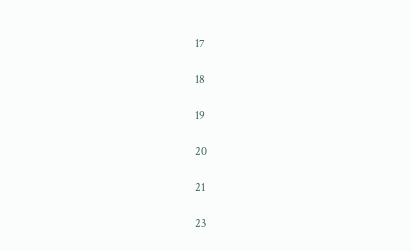17

18

19

20

21

23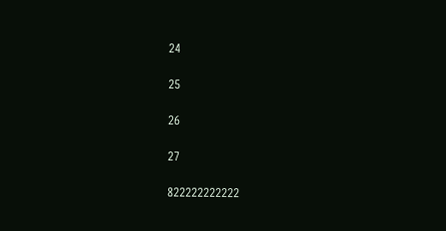24

25

26

27

822222222222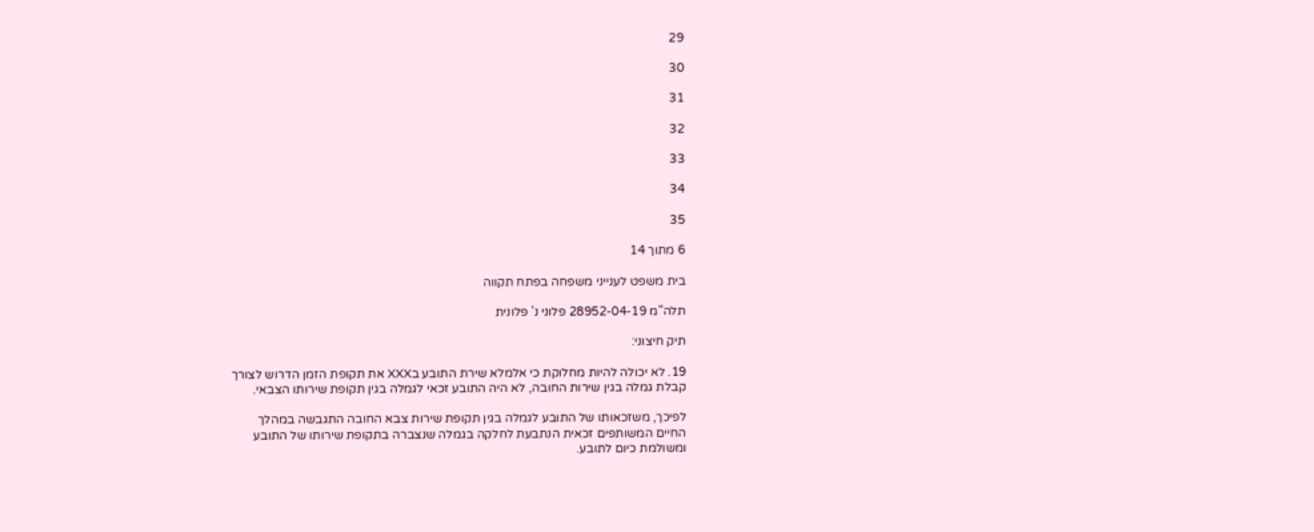29

30

31

32

33

34

35

6 מתוך 14

בית משפט לענייני משפחה בפתח תקווה

תלה"מ 28952-04-19 פלוני נ' פלונית

תיק חיצוני:

19. לא יכולה להיות מחלוקת כי אלמלא שירת התובע בXXX את תקופת הזמן הדרוש לצורך
קבלת גמלה בגין שירות החובה, לא היה התובע זכאי לגמלה בגין תקופת שירותו הצבאי.

לפיכך, משזכאותו של התובע לגמלה בגין תקופת שירות צבא החובה התגבשה במהלך
החיים המשותפים זכאית הנתבעת לחלקה בגמלה שנצברה בתקופת שירותו של התובע
ומשולמת כיום לתובע.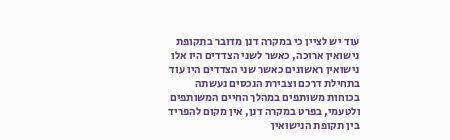עוד יש לציין כי במקרה דנן מדובר בתקופת נישואין ארוכה, כאשר לשני הצדדים היו אלו
נישואין ראשונים כאשר שני הצדדים היו עוד בתחילת דרכם וצבירת הנכסים נעשתה
בכוחות משותפים במהלך החיים המשותפים ולטעמי, בפרט במקרה דנן, אין מקום להפריד
בין תקופת הנישואין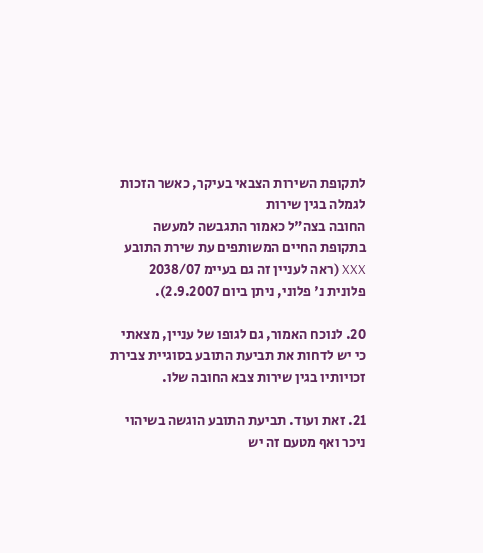לתקופת השירות הצבאי בעיקר, כאשר הזכות לגמלה בגין שירות
החובה בצה"ל כאמור התגבשה למעשה בתקופת החיים המשותפים עת שירת התובע
XXX (ראה לעניין זה גם בעיימ 2038/07 פלונית נ' פלוני, ניתן ביום 2.9.2007).

20. לנוכח האמור, גם לגופו של עניין, מצאתי כי יש לדחות את תביעת התובע בסוגיית צבירת
זכויותיו בגין שירות צבא החובה שלו.

21. זאת ועוד. תביעת התובע הוגשה בשיהוי ניכר ואף מטעם זה יש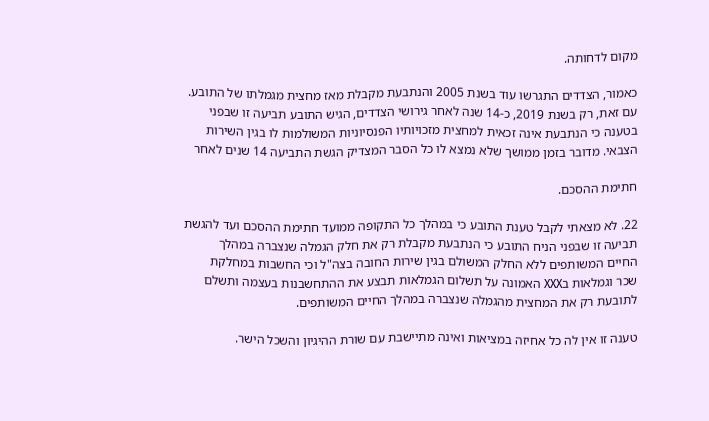מקום לדחותה.

כאמור, הצדדים התגרשו עוד בשנת 2005 והנתבעת מקבלת מאז מחצית מגמלתו של התובע.
עם זאת, רק בשנת 2019, כ-14 שנה לאחר גירושי הצדדים, הגיש התובע תביעה זו שבפני
בטענה כי הנתבעת אינה זכאית למחצית מזכויותיו הפנסיוניות המשולמות לו בגין השירות
הצבאי. מדובר בזמן ממושך שלא נמצא לו כל הסבר המצדיק הגשת התביעה 14 שנים לאחר

חתימת ההסכם.

22. לא מצאתי לקבל טענת התובע כי במהלך כל התקופה ממועד חתימת ההסכם ועד להגשת
תביעה זו שבפני הניח התובע כי הנתבעת מקבלת רק את חלק הגמלה שנצברה במהלך
החיים המשותפים ללא החלק המשולם בגין שירות החובה בצה"ל וכי החשבות במחלקת
שכר וגמלאות בXXX האמונה על תשלום הגמלאות תבצע את ההתחשבנות בעצמה ותשלם
לתובעת רק את המחצית מהגמלה שנצברה במהלך החיים המשותפים.

טענה זו אין לה כל אחיזה במציאות ואינה מתיישבת עם שורת ההיגיון והשכל הישר.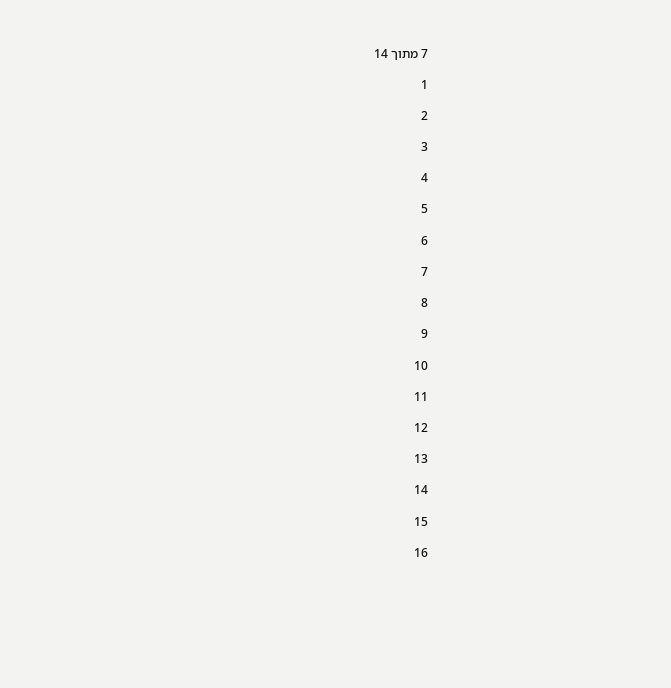7 מתוך 14

1

2

3

4

5

6

7

8

9

10

11

12

13

14

15

16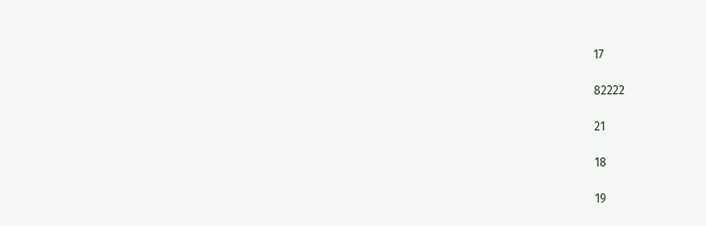17

82222

21

18

19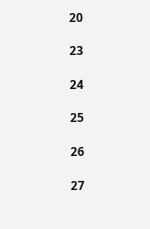20

23

24

25

26

27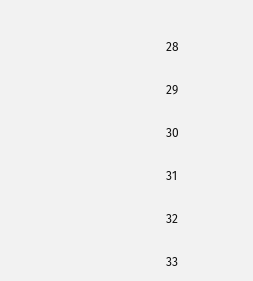28

29

30

31

32

33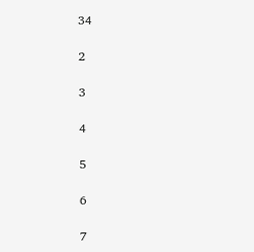34

2

3

4

5

6

7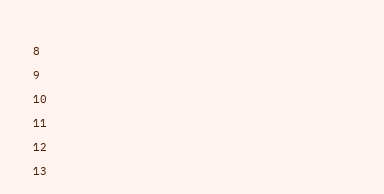8

9

10

11

12

13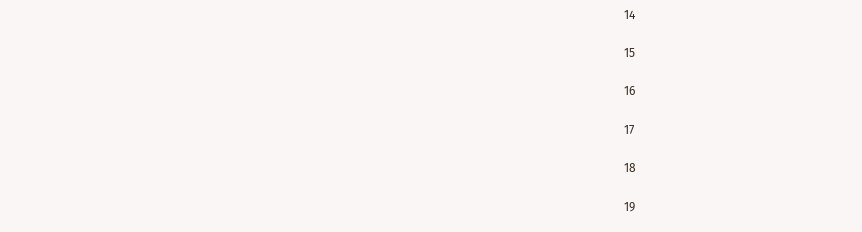14

15

16

17

18

19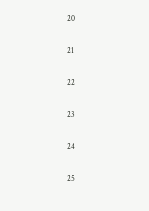20

21

22

23

24

25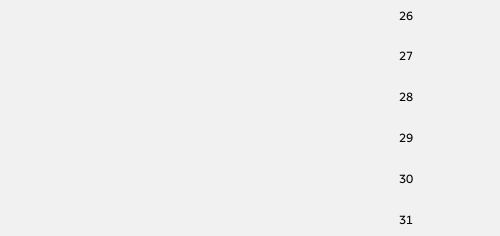26

27

28

29

30

31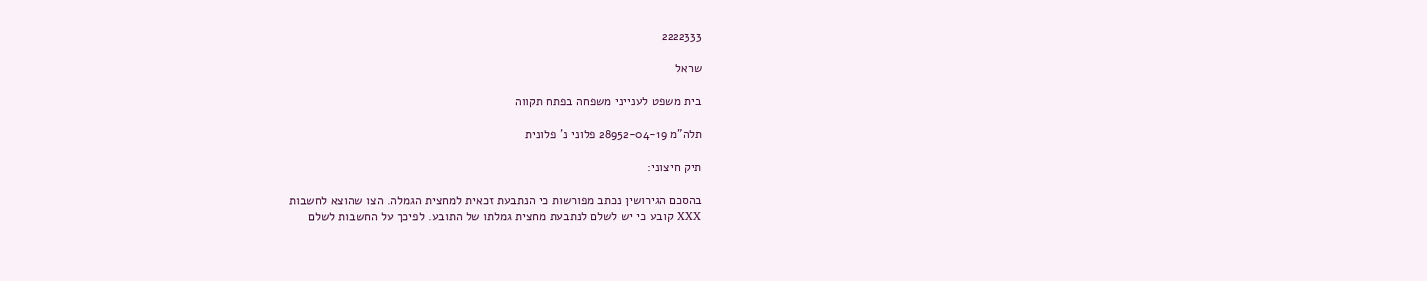2222333

שראל

בית משפט לענייני משפחה בפתח תקווה

תלה"מ 28952-04-19 פלוני נ' פלונית

תיק חיצוני:

בהסכם הגירושין נכתב מפורשות כי הנתבעת זכאית למחצית הגמלה. הצו שהוצא לחשבות
XXX קובע כי יש לשלם לנתבעת מחצית גמלתו של התובע. לפיכך על החשבות לשלם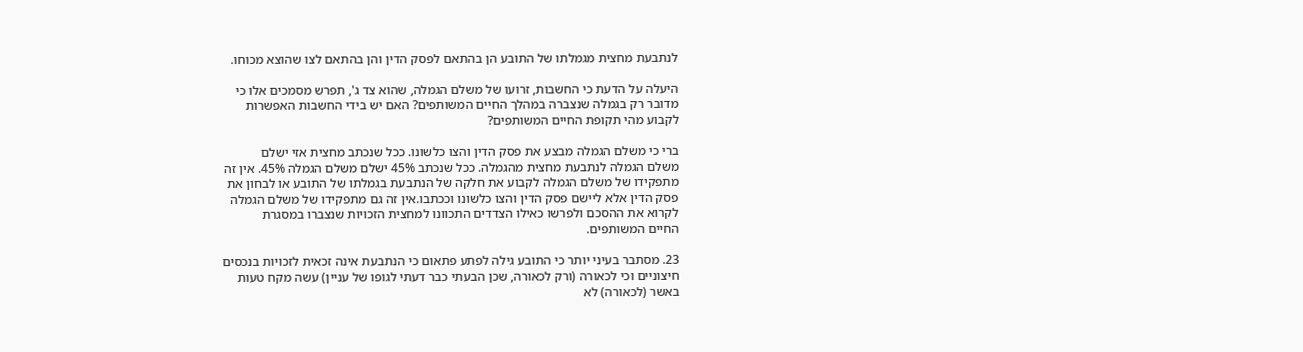לנתבעת מחצית מגמלתו של התובע הן בהתאם לפסק הדין והן בהתאם לצו שהוצא מכוחו.

היעלה על הדעת כי החשבות, זרועו של משלם הגמלה, שהוא צד ג', תפרש מסמכים אלו כי
מדובר רק בגמלה שנצברה במהלך החיים המשותפים? האם יש בידי החשבות האפשרות
לקבוע מהי תקופת החיים המשותפים?

ברי כי משלם הגמלה מבצע את פסק הדין והצו כלשונו. ככל שנכתב מחצית אזי ישלם
משלם הגמלה לנתבעת מחצית מהגמלה. ככל שנכתב 45% ישלם משלם הגמלה 45%. אין זה
מתפקידו של משלם הגמלה לקבוע את חלקה של הנתבעת בגמלתו של התובע או לבחון את
פסק הדין אלא ליישם פסק הדין והצו כלשונו וככתבו.אין זה גם מתפקידו של משלם הגמלה
לקרוא את ההסכם ולפרשו כאילו הצדדים התכוונו למחצית הזכויות שנצברו במסגרת
החיים המשותפים.

23. מסתבר בעיני יותר כי התובע גילה לפתע פתאום כי הנתבעת אינה זכאית לזכויות בנכסים
חיצוניים וכי לכאורה (ורק לכאורה, שכן הבעתי כבר דעתי לגופו של עניין) עשה מקח טעות
באשר (לכאורה) לא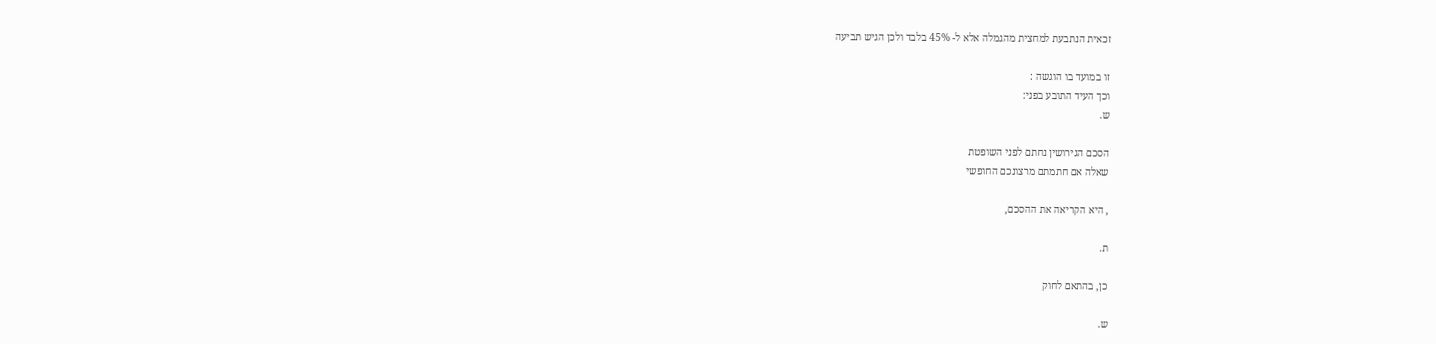זכאית הנתבעת למחצית מהגמלה אלא ל- 45% בלבד ולכן הגיש תביעה

זו במועד בו הוגשה :
וכך העיד התובע בפני:
ש.

הסכם הגירושין נחתם לפני השופטת
שאלה אם חתמתם מרצונכם החופשי

, היא הקריאה את ההסכם,

ת.

כן, בהתאם לחוק

ש.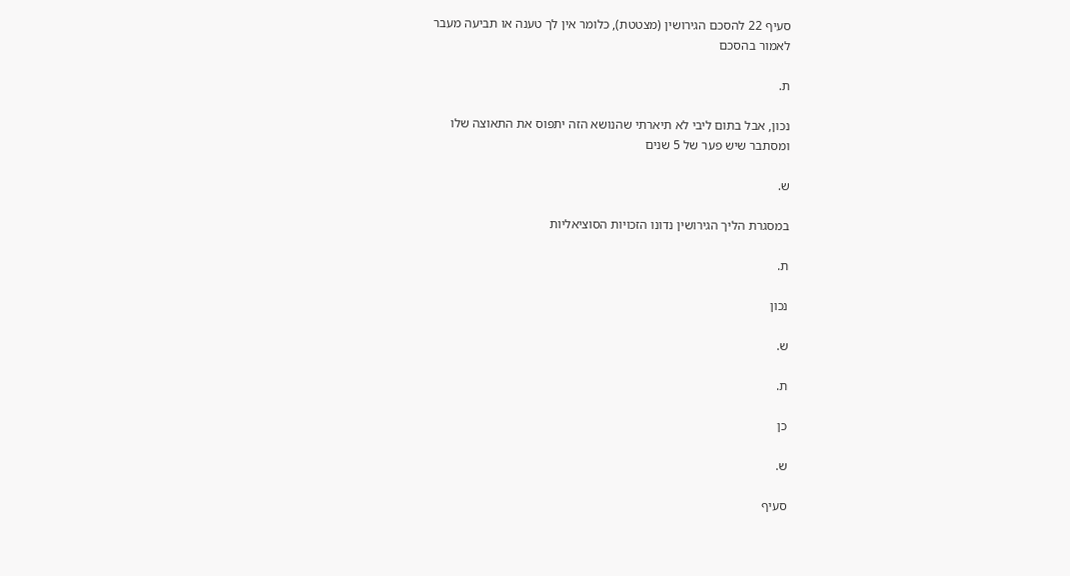סעיף 22 להסכם הגירושין (מצטטת), כלומר אין לך טענה או תביעה מעבר
לאמור בהסכם

ת.

נכון, אבל בתום ליבי לא תיארתי שהנושא הזה יתפוס את התאוצה שלו
ומסתבר שיש פער של 5 שנים

ש.

במסגרת הליך הגירושין נדונו הזכויות הסוציאליות

ת.

נכון

ש.

ת.

כן

ש.

סעיף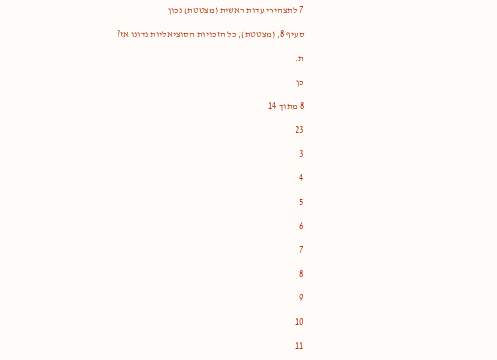7 לתצהירי עדות ראשית (מצטטת) נכון

סעיף 8, (מצטטת), כל הזכויות הסוציאליות נדונו אז?

ת.

כן

8 מתוך 14

23

3

4

5

6

7

8

9

10

11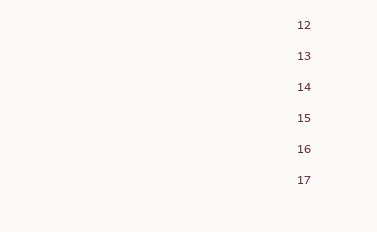12

13

14

15

16

17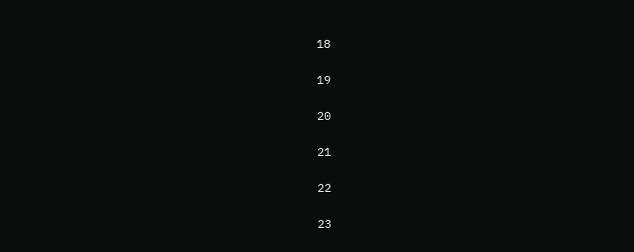18

19

20

21

22

23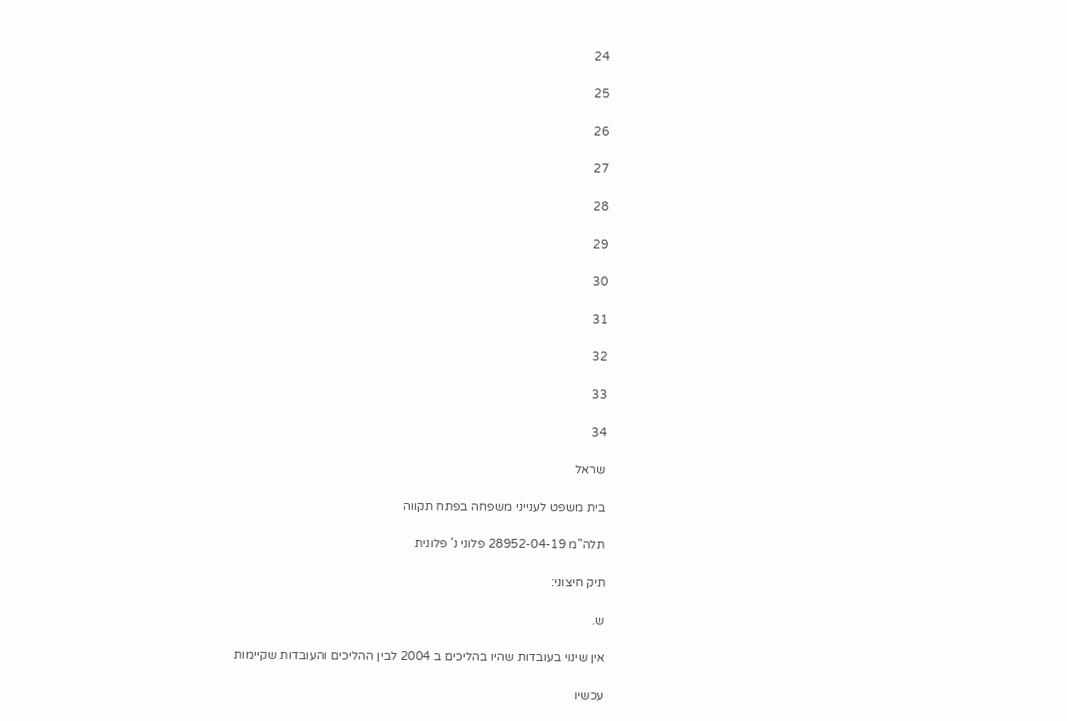24

25

26

27

28

29

30

31

32

33

34

שראל

בית משפט לענייני משפחה בפתח תקווה

תלה"מ 28952-04-19 פלוני נ' פלונית

תיק חיצוני:

ש.

אין שינוי בעובדות שהיו בהליכים ב 2004 לבין ההליכים והעובדות שקיימות

עכשיו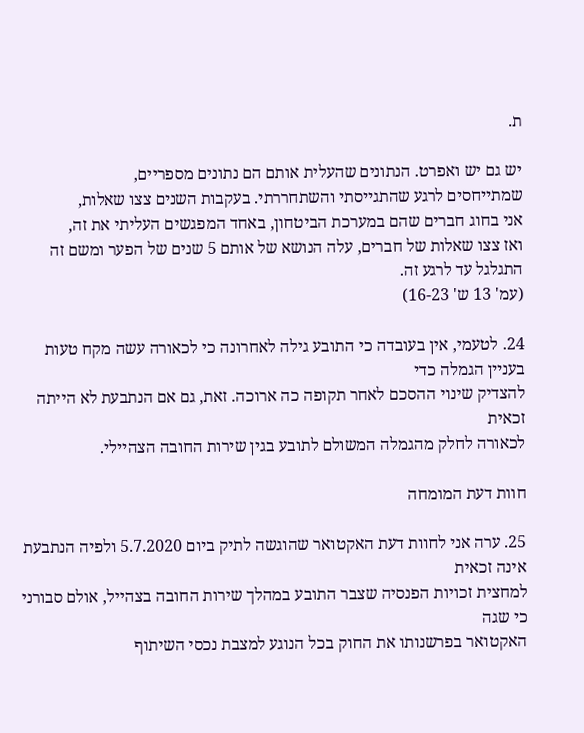ת.

יש גם יש ואפרט. הנתונים שהעלית אותם הם נתונים מספריים,
שמתייחסים לרגע שהתגייסתי והשתחררתי. בעקבות השנים צצו שאלות,
אני בחוג חברים שהם במערכת הביטחון, באחד המפגשים העליתי את זה,
ואז צצו שאלות של חברים, עלה הנושא של אותם 5 שנים של הפער ומשם זה
התגלגל עד לרגע זה.
(עמ' 13 ש' 16-23)

24. לטעמי, אין בעובדה כי התובע גילה לאחרונה כי לכאורה עשה מקח טעות בעניין הגמלה כדי
להצדיק שינוי ההסכם לאחר תקופה כה ארוכה. זאת, גם אם הנתבעת לא הייתה זכאית
לכאורה לחלק מהגמלה המשולם לתובע בגין שירות החובה הצהיילי.

חוות דעת המומחה

25. ערה אני לחוות דעת האקטואר שהוגשה לתיק ביום 5.7.2020 ולפיה הנתבעת אינה זכאית
למחצית זכויות הפנסיה שצבר התובע במהלך שירות החובה בצהייל, אולם סבורני כי שגה
האקטואר בפרשנותו את החוק בכל הנוגע למצבת נכסי השיתוף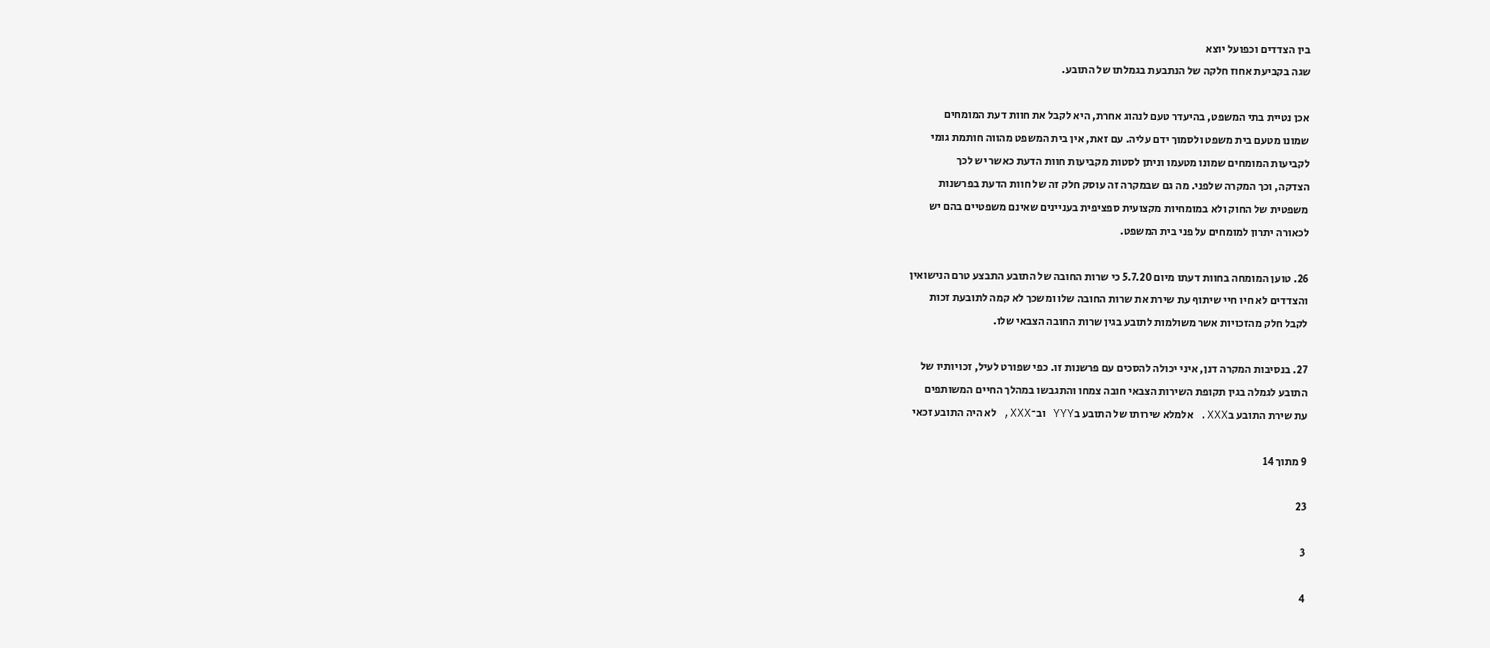בין הצדדים וכפועל יוצא
שגה בקביעת אחוז חלקה של הנתבעת בגמלתו של התובע.

אכן נטיית בתי המשפט, בהיעדר טעם לנהוג אחרת, היא לקבל את חוות דעת המומחים
שמונו מטעם בית משפט ולסמוך ידם עליה. עם זאת, אין בית המשפט מהווה חותמת גומי
לקביעות המומחים שמונו מטעמו וניתן לסטות מקביעות חוות הדעת כאשר יש לכך
הצדקה, וכך המקרה שלפני. מה גם שבמקרה זה עוסק חלק זה של חוות הדעת בפרשנות
משפטית של החוק ולא במומחיות מקצועית ספציפית בעניינים שאינם משפטיים בהם יש
לכאורה יתרון למומחים על פני בית המשפט.

26. טוען המומחה בחוות דעתו מיום 5.7.20 כי שרות החובה של התובע התבצע טרם הנישואין
והצדדים לא חיו חיי שיתוף עת שירת את שרות החובה שלו ומשכך לא קמה לתובעת זכות
לקבל חלק מהזכויות אשר משולמות לתובע בגין שרות החובה הצבאי שלו.

27. בנסיבות המקרה דנן, איני יכולה להסכים עם פרשנות זו. כפי שפורט לעיל, זכויותיו של
התובע לגמלה בגין תקופת השירות הצבאי חובה צמחו והתגבשו במהלך החיים המשותפים
עת שירת התובע בXXX. אלמלא שירותו של התובע בYYY וב־XXX, לא היה התובע זכאי

9 מתוך 14

23

3

4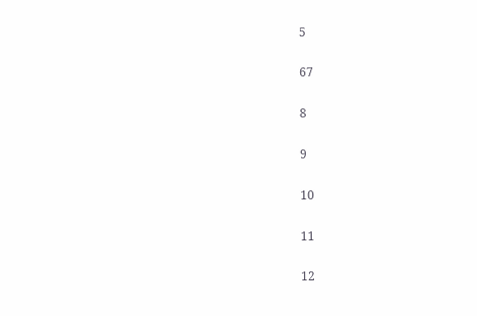5

67

8

9

10

11

12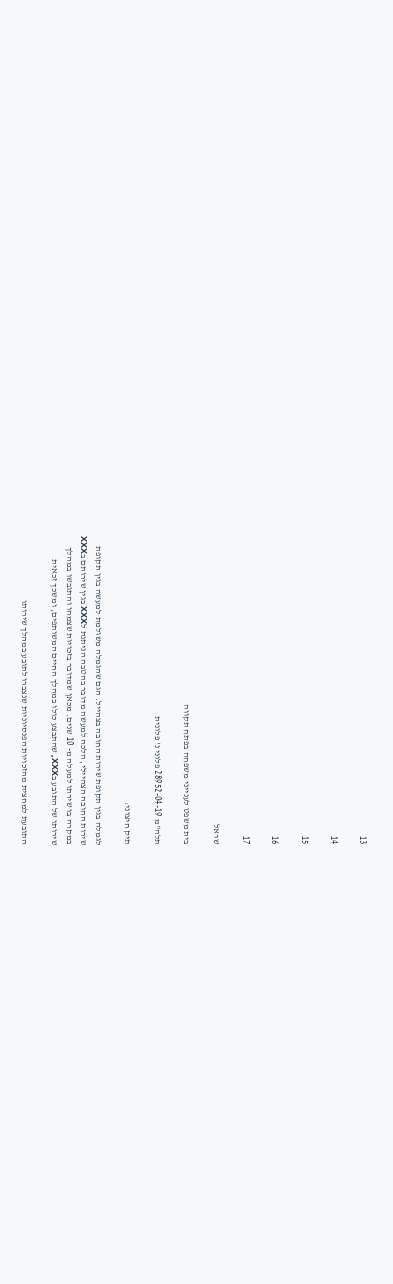13

14

15

16

17

שראל

בית משפט לענייני משפחה בפתח תקווה

תלה"מ 28952-04-19 פלוני נ' פלונית

תיק חיצוני:

לגמלה בגין תקופת שירות החובה בצהייל. הגם שהגמלה משולמת למעשה בגין תקופת
שירות החובה הצהיילי, הלכה למעשה מדובר בהטבה הניתנת לXXX בגין שירותם בXXX
במקרה בו שירתו למעלה מ- 10 שנים. מכאן שמדובר בזכויות שצמחו והתגבשו במהלך
שירותו של התובע בXXX, שהתבצע כולו במהלך החיים המשותפים, ומשכך זכאית

התובעת למחצית מהזכויות הפנסיוניות שנצברו לתובע במהלך שירותו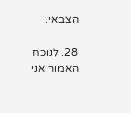הצבאי.

28. לנוכח האמור אני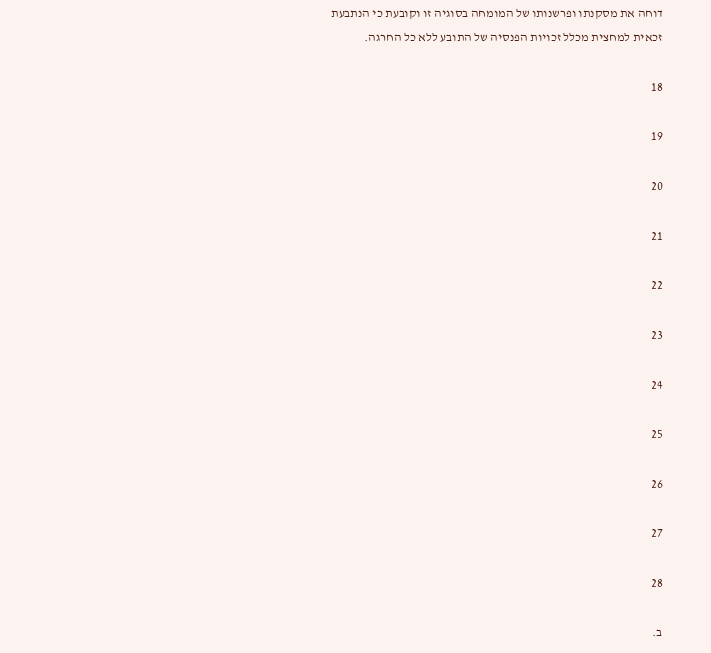דוחה את מסקנתו ופרשנותו של המומחה בסוגיה זו וקובעת כי הנתבעת
זכאית למחצית מכלל זכויות הפנסיה של התובע ללא כל החרגה.

18

19

20

21

22

23

24

25

26

27

28

ב.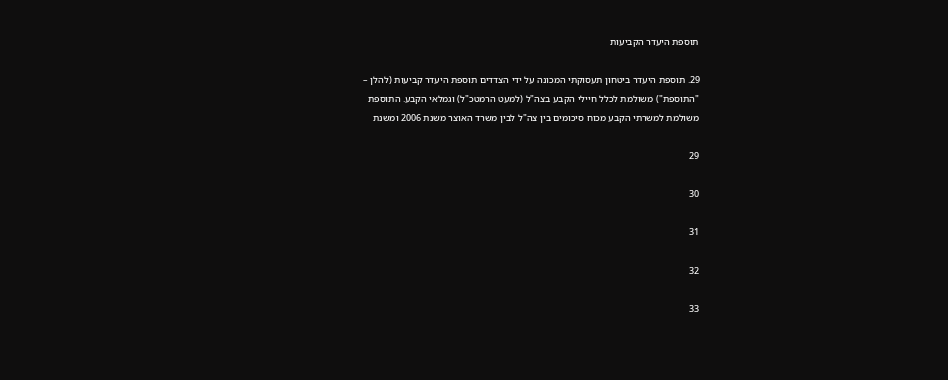תוספת היעדר הקביעות

29. תוספת היעדר ביטחון תעסוקתי המכונה על ידי הצדדים תוספת היעדר קביעות (להלן –
"התוספת") משולמת לכלל חיילי הקבע בצה"ל (למעט הרמטכ"ל) וגמלאי הקבע. התוספת
משולמת למשרתי הקבע מכוח סיכומים בין צה"ל לבין משרד האוצר משנת 2006 ומשנת

29

30

31

32

33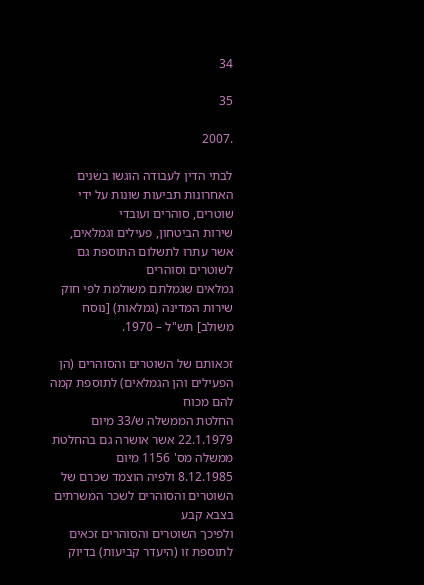34

35

.2007

לבתי הדין לעבודה הוגשו בשנים האחרונות תביעות שונות על ידי שוטרים, סוהרים ועובדי
שירות הביטחון, פעילים וגמלאים, אשר עתרו לתשלום התוספת גם לשוטרים וסוהרים
גמלאים שגמלתם משולמת לפי חוק שירות המדינה (גמלאות) [נוסח משולב] תש"ל – 1970.

זכאותם של השוטרים והסוהרים (הן הפעילים והן הגמלאים) לתוספת קמה להם מכוח
החלטת הממשלה ש/33 מיום 22.1.1979 אשר אושרה גם בהחלטת ממשלה מס' 1156 מיום
8.12.1985 ולפיה הוצמד שכרם של השוטרים והסוהרים לשכר המשרתים בצבא קבע
ולפיכך השוטרים והסוהרים זכאים לתוספת זו (היעדר קביעות) בדיוק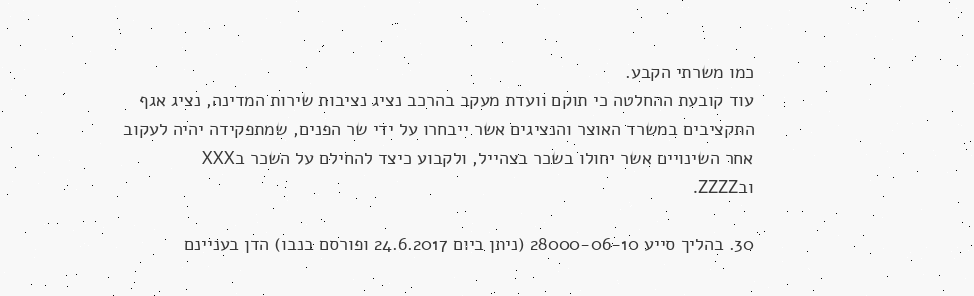כמו משרתי הקבע.
עוד קובעת ההחלטה כי תוקם וועדת מעקב בהרכב נציג נציבות שירות המדינה, נציג אגף
התקציבים במשרד האוצר והנציגים אשר ייבחרו על ידי שר הפנים, שמתפקידה יהיה לעקוב
אחר השינויים אשר יחולו בשכר בצהייל, ולקבוע כיצד להחילם על השכר בXXX
ובZZZZ.

30. בהליך סייע 28000-06-10 (ניתן ביום 24.6.2017 ופורסם בנבו) הדן בעניינם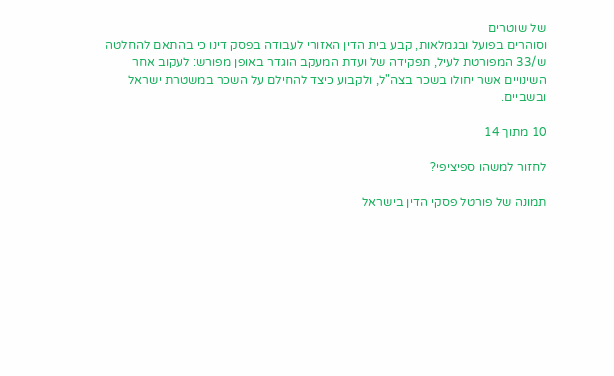של שוטרים
וסוהרים בפועל ובגמלאות, קבע בית הדין האזורי לעבודה בפסק דינו כי בהתאם להחלטה
ש/33 המפורטת לעיל, תפקידה של ועדת המעקב הוגדר באופן מפורש: לעקוב אחר
השינויים אשר יחולו בשכר בצה"ל, ולקבוע כיצד להחילם על השכר במשטרת ישראל
ובשביים.

10 מתוך 14

לחזור למשהו ספיציפי?

תמונה של פורטל פסקי הדין בישראל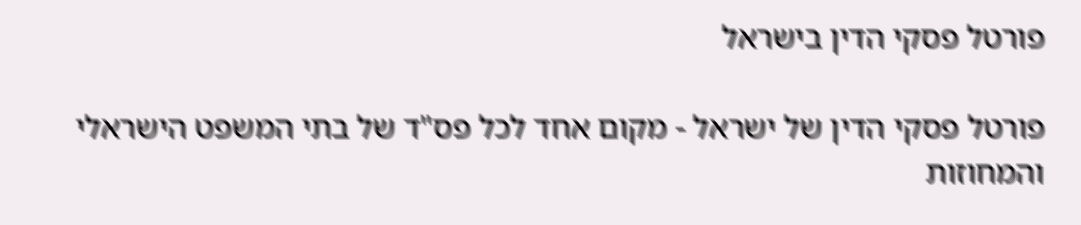פורטל פסקי הדין בישראל

פורטל פסקי הדין של ישראל - מקום אחד לכל פס"ד של בתי המשפט הישראלי והמחוזות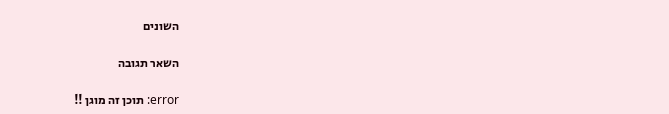השונים

השאר תגובה

error: תוכן זה מוגן !!